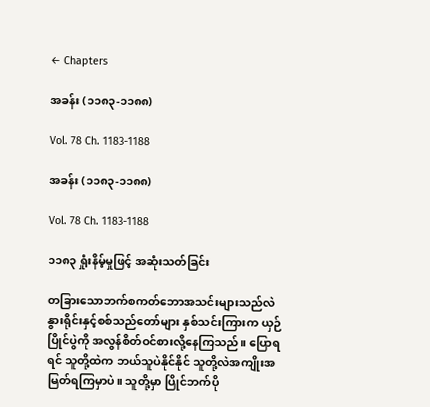← Chapters

အခန်း (၁၁၈၃-၁၁၈၈)

Vol. 78 Ch. 1183-1188

အခန်း (၁၁၈၃-၁၁၈၈)

Vol. 78 Ch. 1183-1188

၁၁၈၃ ရှုံးနိမ့်မှုဖြင့် အဆုံးသတ်ခြင်း

တခြားသောဘက်စကတ်ဘောအသင်းများသည်လဲ နွားရိုင်းနှင့်စစ်သည်တော်များ နှစ်သင်းကြားက ယှဉ်ပြိုင်ပွဲကို အလွန်စိတ်ဝင်စားလို့နေကြသည်။ ပြောရရင် သူတို့ထဲက ဘယ်သူပဲနိုင်နိုင် သူတို့လဲအကျိုးအမြတ်ရကြမှာပဲ။ သူတို့မှာ ပြိုင်ဘက်ပို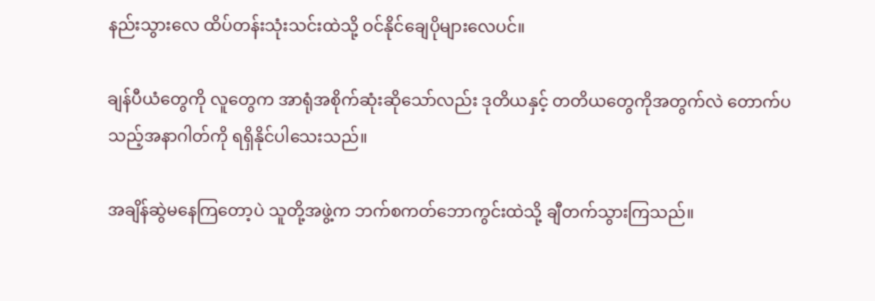နည်းသွားလေ ထိပ်တန်းသုံးသင်းထဲသို့ ဝင်နိုင်ချေပိုများလေပင်။

ချန်ပီယံတွေကို လူတွေက အာရုံအစိုက်ဆုံးဆိုသော်လည်း ဒုတိယနှင့် တတိယတွေကိုအတွက်လဲ တောက်ပသည့်အနာဂါတ်ကို ရရှိနိုင်ပါသေးသည်။

အချိန်ဆွဲမနေကြတော့ပဲ သူတို့အဖွဲ့က ဘက်စကတ်ဘောကွင်းထဲသို့ ချီတက်သွားကြသည်။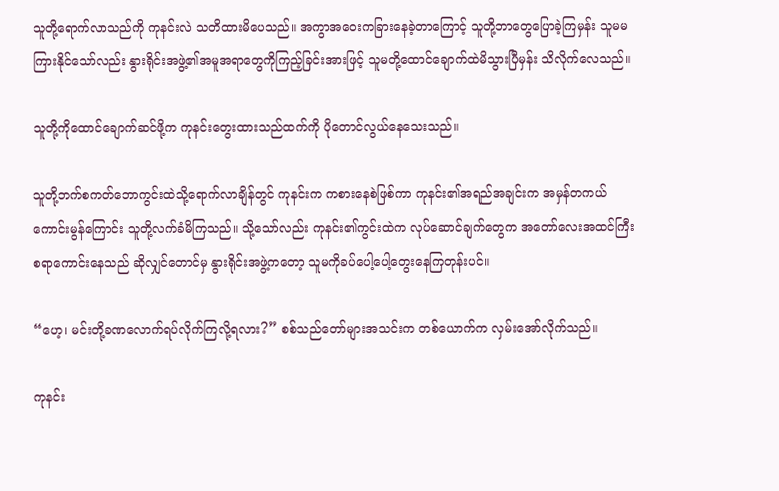သူတို့ရောက်လာသည်ကို ကုနင်းလဲ သတိထားမိပေသည်။ အကွာအဝေးကခြားနေခဲ့တာကြောင့် သူတို့ဘာတွေပြောခဲ့ကြမှန်း သူမမကြားနိုင်သော်လည်း နွားရိုင်းအဖွဲ့၏အမူအရာတွေကိုကြည့်ခြင်းအားဖြင့် သူမတို့ထောင်ချောက်ထဲမိသွားပြီမှန်း သိလိုက်လေသည်။

သူတို့ကိုထောင်ချောက်ဆင်ဖို့က ကုနင်းတွေးထားသည်ထက်ကို ပိုတောင်လွယ်နေသေးသည်။

သူတို့ဘက်စကတ်ဘောကွင်းထဲသို့ရောက်လာချိန်တွင် ကုနင်းက ကစားနေစဲဖြစ်ကာ ကုနင်း၏အရည်အချင်းက အမှန်တကယ်ကောင်းမွန်ကြောင်း သူတို့လက်ခံမိကြသည်။ သို့သော်လည်း ကုနင်း၏ကွင်းထဲက လုပ်ဆောင်ချက်တွေက အတော်လေးအထင်ကြီးစရာကောင်းနေသည် ဆိုလျှင်တောင်မှ နွားရိုင်းအဖွဲ့ကတော့ သူမကိုခပ်ပေါ့ပေါ့တွေးနေကြတုန်းပင်။

“ဟေ့၊ မင်းတို့ခဏလောက်ရပ်လိုက်ကြလို့ရလား?” စစ်သည်တော်များအသင်းက တစ်ယောက်က လှမ်းအော်လိုက်သည်။

ကုနင်း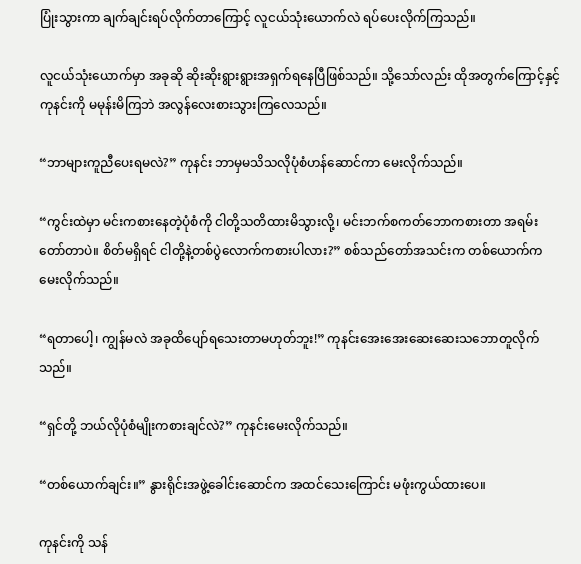ပြုံးသွားကာ ချက်ချင်းရပ်လိုက်တာကြောင့် လူငယ်သုံးယောက်လဲ ရပ်ပေးလိုက်ကြသည်။

လူငယ်သုံးယောက်မှာ အခုဆို ဆိုးဆိုးရွားရွားအရှက်ရနေပြီဖြစ်သည်။ သို့သော်လည်း ထိုအတွက်ကြောင့်နှင့် ကုနင်းကို မမုန်းမိကြဘဲ အလွန်လေးစားသွားကြလေသည်။

“ဘာများကူညီပေးရမလဲ?” ကုနင်း ဘာမှမသိသလိုပုံစံဟန်ဆောင်ကာ မေးလိုက်သည်။

“ကွင်းထဲမှာ မင်းကစားနေတဲ့ပုံစံကို ငါတို့သတိထားမိသွားလို့၊ မင်းဘက်စကတ်ဘောကစားတာ အရမ်းတော်တာပဲ။ စိတ်မရှိရင် ငါတို့နဲ့တစ်ပွဲလောက်ကစားပါလား?” စစ်သည်တော်အသင်းက တစ်ယောက်ကမေးလိုက်သည်။

“ရတာပေါ့၊ ကျွန်မလဲ အခုထိပျော်ရသေးတာမဟုတ်ဘူး!” ကုနင်းအေးအေးဆေးဆေးသဘောတူလိုက်သည်။

“ရှင်တို့ ဘယ်လိုပုံစံမျိုးကစားချင်လဲ?” ကုနင်းမေးလိုက်သည်။

“တစ်ယောက်ချင်း။” နွားရိုင်းအဖွဲ့ခေါင်းဆောင်က အထင်သေးကြောင်း မဖုံးကွယ်ထားပေ။

ကုနင်းကို သန်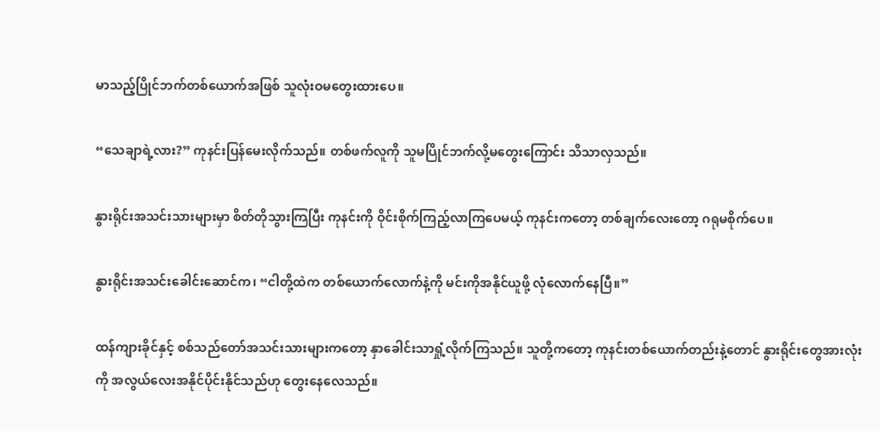မာသည့်ပြိုင်ဘက်တစ်ယောက်အဖြစ် သူလုံးဝမတွေးထားပေ။

“သေချာရဲ့လား?” ကုနင်းပြန်မေးလိုက်သည်။ တစ်ဖက်လူကို သူမပြိုင်ဘက်လို့မတွေးကြောင်း သိသာလှသည်။

နွားရိုင်းအသင်းသားများမှာ စိတ်တိုသွားကြပြီး ကုနင်းကို ဝိုင်းစိုက်ကြည့်လာကြပေမယ့် ကုနင်းကတော့ တစ်ချက်လေးတော့ ဂရုမစိုက်ပေ။

နွားရိုင်းအသင်းခေါင်းဆောင်က၊ “ငါတို့ထဲက တစ်ယောက်လောက်နဲ့ကို မင်းကိုအနိုင်ယူဖို့ လုံလောက်နေပြီ။”

ထန်ကျားခိုင်နှင့် စစ်သည်တော်အသင်းသားများကတော့ နှာခေါင်းသာရှုံ့လိုက်ကြသည်။ သူတို့ကတော့ ကုနင်းတစ်ယောက်တည်းနဲ့တောင် နွားရိုင်းတွေအားလုံးကို အလွယ်လေးအနိုင်ပိုင်းနိုင်သည်ဟု တွေးနေလေသည်။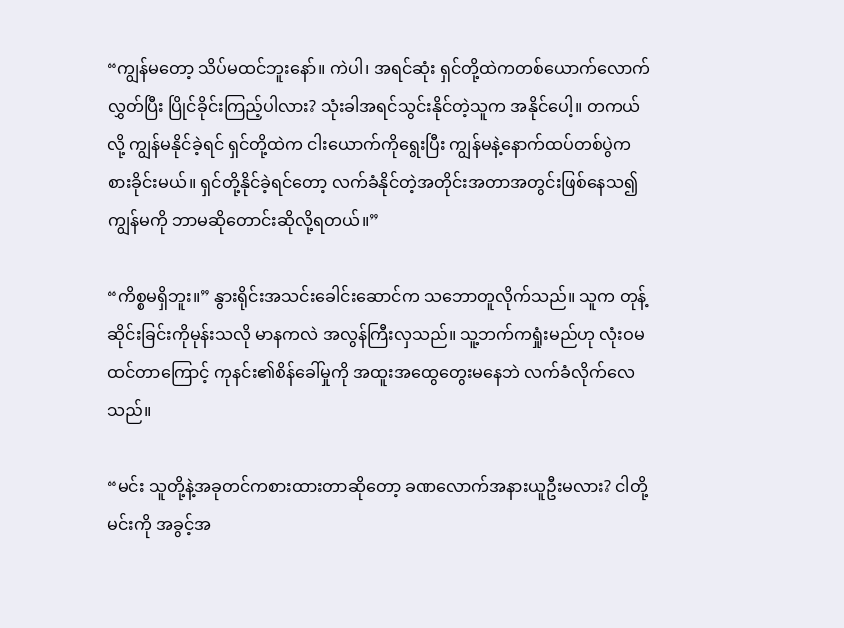“ကျွန်မတော့ သိပ်မထင်ဘူးနော်။ ကဲပါ၊ အရင်ဆုံး ရှင်တို့ထဲကတစ်ယောက်လောက်လွှတ်ပြီး ပြိုင်ခိုင်းကြည့်ပါလား? သုံးခါအရင်သွင်းနိုင်တဲ့သူက အနိုင်ပေါ့။ တကယ်လို့ ကျွန်မနိုင်ခဲ့ရင် ရှင်တို့ထဲက ငါးယောက်ကိုရွေးပြီး ကျွန်မနဲ့နောက်ထပ်တစ်ပွဲကစားခိုင်းမယ်။ ရှင်တို့နိုင်ခဲ့ရင်တော့ လက်ခံနိုင်တဲ့အတိုင်းအတာအတွင်းဖြစ်နေသ၍ ကျွန်မကို ဘာမဆိုတောင်းဆိုလို့ရတယ်။”

“ကိစ္စမရှိဘူး။” နွားရိုင်းအသင်းခေါင်းဆောင်က သဘောတူလိုက်သည်။ သူက တုန့်ဆိုင်းခြင်းကိုမုန်းသလို မာနကလဲ အလွန်ကြီးလှသည်။ သူ့ဘက်ကရှုံးမည်ဟု လုံးဝမထင်တာကြောင့် ကုနင်း၏စိန်ခေါ်မှုကို အထူးအထွေတွေးမနေဘဲ လက်ခံလိုက်လေသည်။

“မင်း သူတို့နဲ့အခုတင်ကစားထားတာဆိုတော့ ခဏလောက်အနားယူဦးမလား? ငါတို့ မင်းကို အခွင့်အ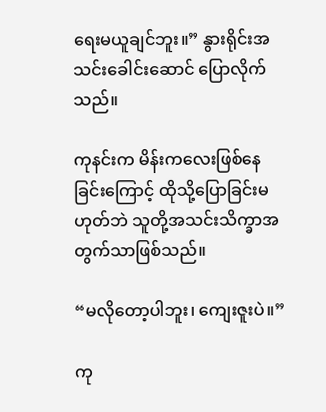ရေးမယူချင်ဘူး။” နွားရိုင်းအသင်းခေါင်းဆောင် ပြောလိုက်သည်။

ကုနင်းက မိန်းကလေးဖြစ်နေခြင်းကြောင့် ထိုသို့ပြောခြင်းမဟုတ်ဘဲ သူတို့အသင်းသိက္ခာအတွက်သာဖြစ်သည်။

“မလိုတော့ပါဘူး၊ ကျေးဇူးပဲ။”

ကု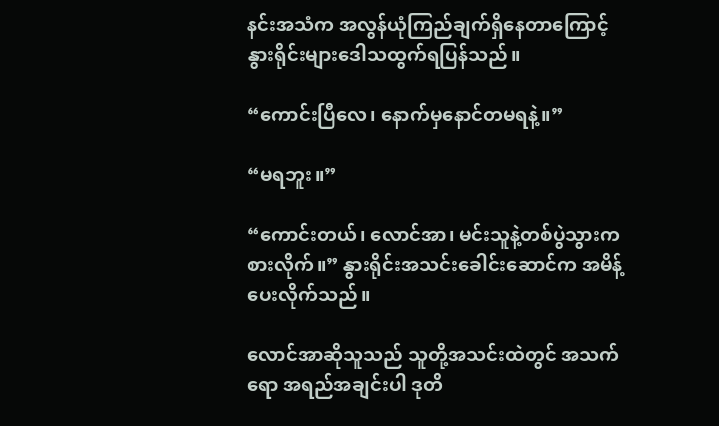နင်းအသံက အလွန်ယုံကြည်ချက်ရှိနေတာကြောင့် နွားရိုင်းများဒေါသထွက်ရပြန်သည်။

“ကောင်းပြီလေ၊ နောက်မှနောင်တမရနဲ့။”

“မရဘူး။”

“ကောင်းတယ်၊ လောင်အာ၊ မင်းသူနဲ့တစ်ပွဲသွားကစားလိုက်။” နွားရိုင်းအသင်းခေါင်းဆောင်က အမိန့်ပေးလိုက်သည်။

လောင်အာဆိုသူသည် သူတို့အသင်းထဲတွင် အသက်ရော အရည်အချင်းပါ ဒုတိ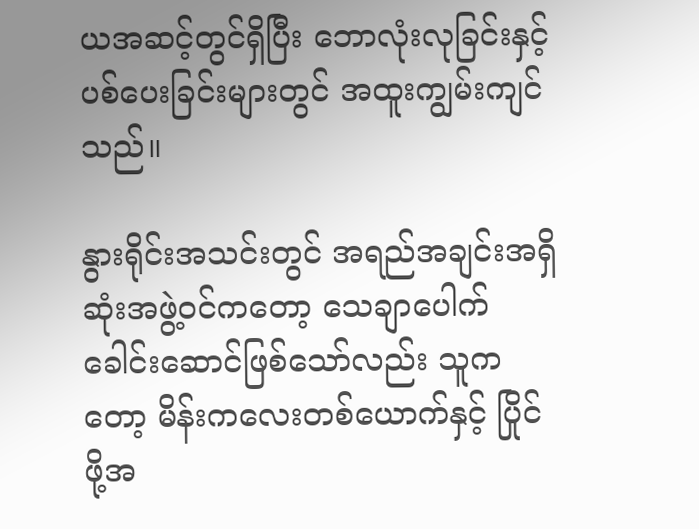ယအဆင့်တွင်ရှိပြီး ဘောလုံးလုခြင်းနှင့် ပစ်ပေးခြင်းများတွင် အထူးကျွမ်းကျင်သည်။

နွားရိုင်းအသင်းတွင် အရည်အချင်းအရှိဆုံးအဖွဲ့ဝင်ကတော့ သေချာပေါက် ခေါင်းဆောင်ဖြစ်သော်လည်း သူကတော့ မိန်းကလေးတစ်ယောက်နှင့် ပြိုင်ဖို့အ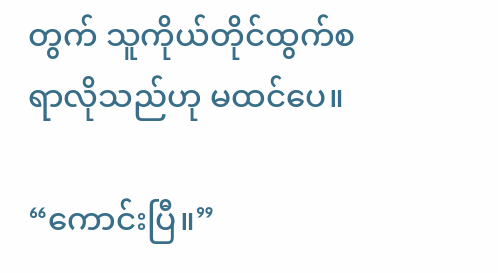တွက် သူကိုယ်တိုင်ထွက်စရာလိုသည်ဟု မထင်ပေ။

“ကောင်းပြီ။”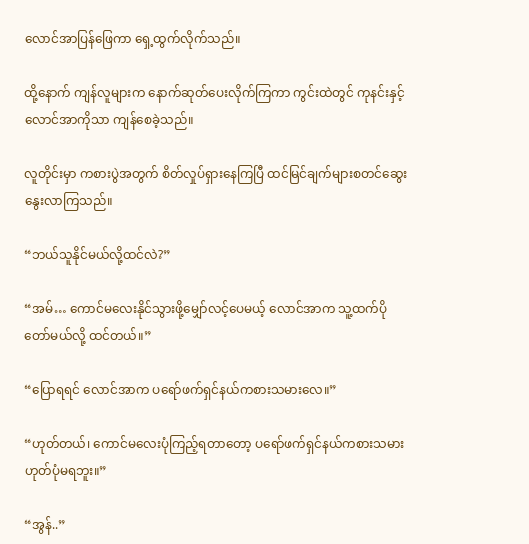လောင်အာပြန်ဖြေကာ ရှေ့ထွက်လိုက်သည်။

ထို့နောက် ကျန်လူများက နောက်ဆုတ်ပေးလိုက်ကြကာ ကွင်းထဲတွင် ကုနင်းနှင့် လောင်အာကိုသာ ကျန်စေခဲ့သည်။

လူတိုင်းမှာ ကစားပွဲအတွက် စိတ်လှုပ်ရှားနေကြပြီ ထင်မြင်ချက်များစတင်ဆွေးနွေးလာကြသည်။

“ဘယ်သူနိုင်မယ်လို့ထင်လဲ?”

“အမ်… ကောင်မလေးနိုင်သွားဖို့မျှော်လင့်ပေမယ့် လောင်အာက သူ့ထက်ပိုတော်မယ်လို့ ထင်တယ်။”

“ပြောရရင် လောင်အာက ပရော်ဖက်ရှင်နယ်ကစားသမားလေ။”

“ဟုတ်တယ်၊ ကောင်မလေးပုံကြည့်ရတာတော့ ပရော်ဖက်ရှင်နယ်ကစားသမားဟုတ်ပုံမရဘူး။”

“အွန်..”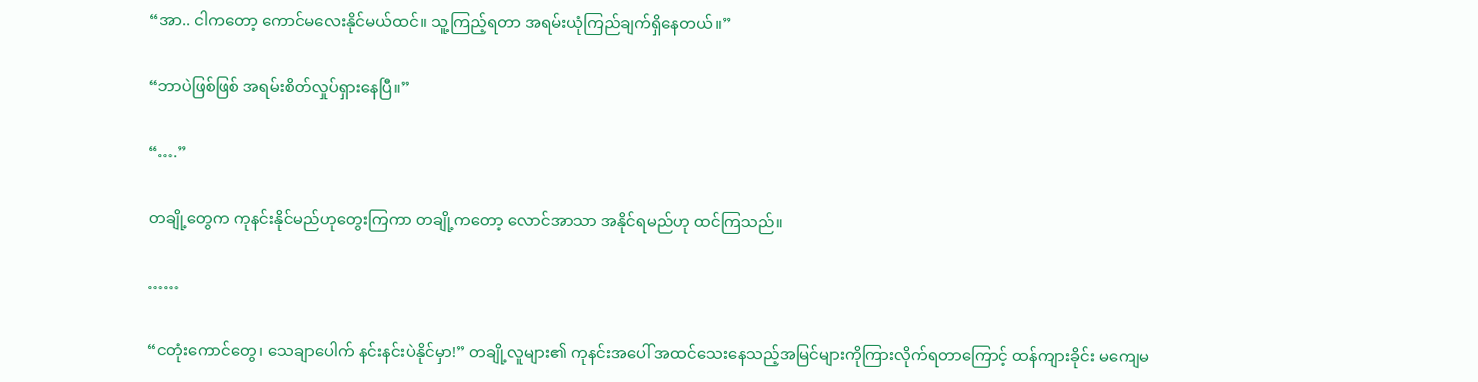“အာ.. ငါကတော့ ကောင်မလေးနိုင်မယ်ထင်။ သူ့ကြည့်ရတာ အရမ်းယုံကြည်ချက်ရှိနေတယ်။”

“ဘာပဲဖြစ်ဖြစ် အရမ်းစိတ်လှုပ်ရှားနေပြီ။”

“….”

တချို့တွေက ကုနင်းနိုင်မည်ဟုတွေးကြကာ တချို့ကတော့ လောင်အာသာ အနိုင်ရမည်ဟု ထင်ကြသည်။

……

“ငတုံးကောင်တွေ၊ သေချာပေါက် နင်းနင်းပဲနိုင်မှာ!” တချို့လူများ၏ ကုနင်းအပေါ် အထင်သေးနေသည့်အမြင်များကိုကြားလိုက်ရတာကြောင့် ထန်ကျားခိုင်း မကျေမ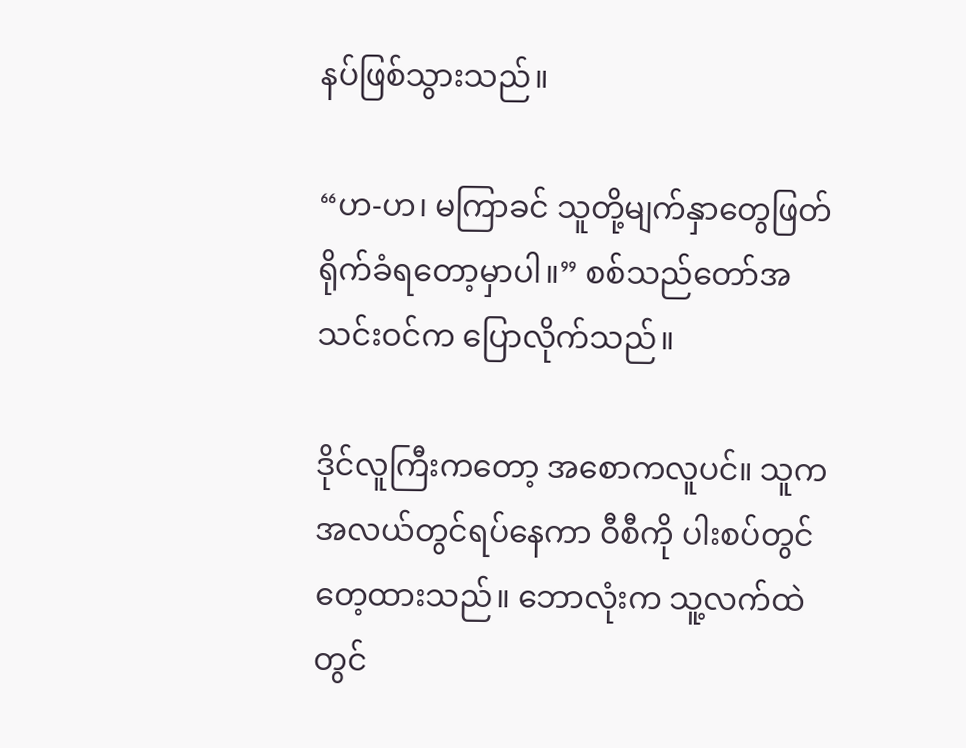နပ်ဖြစ်သွားသည်။

“ဟ-ဟ၊ မကြာခင် သူတို့မျက်နှာတွေဖြတ်ရိုက်ခံရတော့မှာပါ။” စစ်သည်တော်အသင်းဝင်က ပြောလိုက်သည်။

ဒိုင်လူကြီးကတော့ အစောကလူပင်။ သူက အလယ်တွင်ရပ်နေကာ ဝီစီကို ပါးစပ်တွင်တေ့ထားသည်။ ဘောလုံးက သူ့လက်ထဲတွင်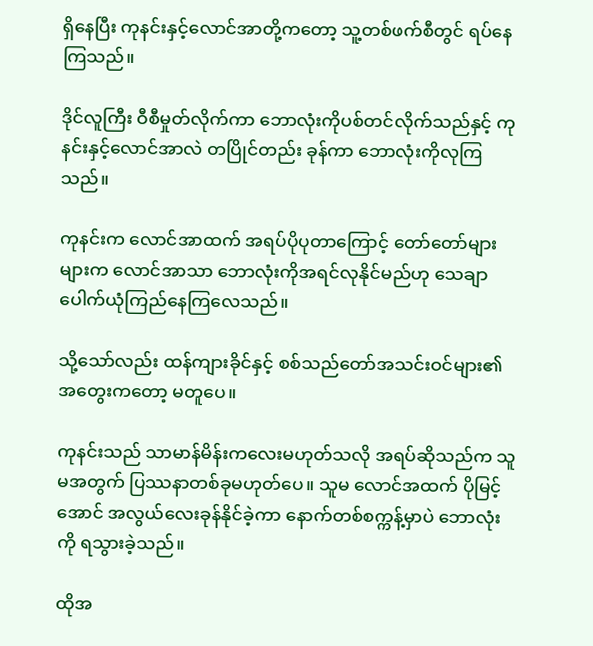ရှိနေပြီး ကုနင်းနှင့်လောင်အာတို့ကတော့ သူ့တစ်ဖက်စီတွင် ရပ်နေကြသည်။

ဒိုင်လူကြီး ဝီစီမှုတ်လိုက်ကာ ဘောလုံးကိုပစ်တင်လိုက်သည်နှင့် ကုနင်းနှင့်လောင်အာလဲ တပြိုင်တည်း ခုန်ကာ ဘောလုံးကိုလုကြသည်။

ကုနင်းက လောင်အာထက် အရပ်ပိုပုတာကြောင့် တော်တော်များများက လောင်အာသာ ဘောလုံးကိုအရင်လုနိုင်မည်ဟု သေချာပေါက်ယုံကြည်နေကြလေသည်။

သို့သော်လည်း ထန်ကျားခိုင်နှင့် စစ်သည်တော်အသင်းဝင်များ၏ အတွေးကတော့ မတူပေ။

ကုနင်းသည် သာမာန်မိန်းကလေးမဟုတ်သလို အရပ်ဆိုသည်က သူမအတွက် ပြဿနာတစ်ခုမဟုတ်ပေ။ သူမ လောင်အထက် ပိုမြင့်အောင် အလွယ်လေးခုန်နိုင်ခဲ့ကာ နောက်တစ်စက္ကန့်မှာပဲ ဘောလုံးကို ရသွားခဲ့သည်။

ထိုအ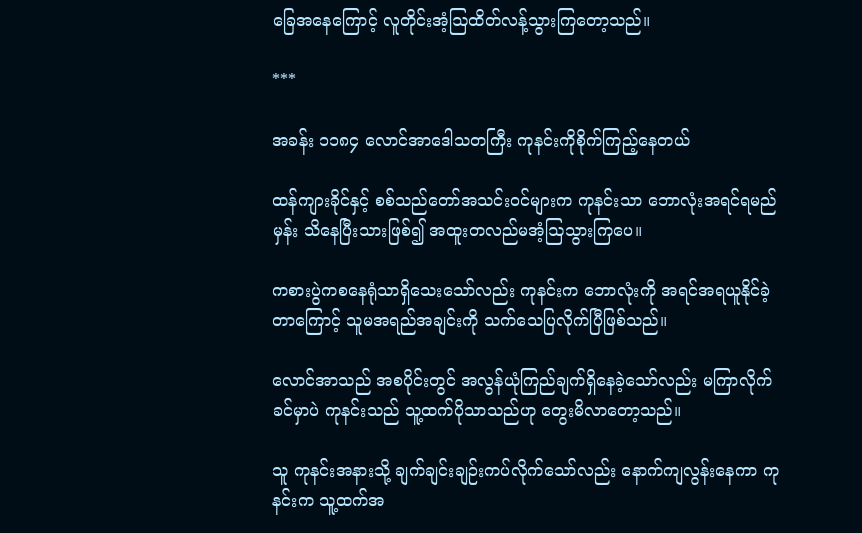ခြေအနေကြောင့် လူတိုင်းအံ့ဩထိတ်လန့်သွားကြတော့သည်။

***

အခန်း ၁၁၈၄ လောင်အာဒေါသတကြီး ကုနင်းကိုစိုက်ကြည့်နေတယ်

ထန်ကျားခိုင်နှင့် စစ်သည်တော်အသင်းဝင်များက ကုနင်းသာ ဘောလုံးအရင်ရမည်မှန်း သိနေပြီးသားဖြစ်၍ အထူးတလည်မအံ့ဩသွားကြပေ။

ကစားပွဲကစနေရုံသာရှိသေးသော်လည်း ကုနင်းက ဘောလုံးကို အရင်အရယူနိုင်ခဲ့တာကြောင့် သူမအရည်အချင်းကို သက်သေပြလိုက်ပြီဖြစ်သည်။

လောင်အာသည် အစပိုင်းတွင် အလွန်ယုံကြည်ချက်ရှိနေခဲ့သော်လည်း မကြာလိုက်ခင်မှာပဲ ကုနင်းသည် သူ့ထက်ပိုသာသည်ဟု တွေးမိလာတော့သည်။

သူ ကုနင်းအနားသို့ ချက်ချင်းချဉ်းကပ်လိုက်သော်လည်း နောက်ကျလွန်းနေကာ ကုနင်းက သူ့ထက်အ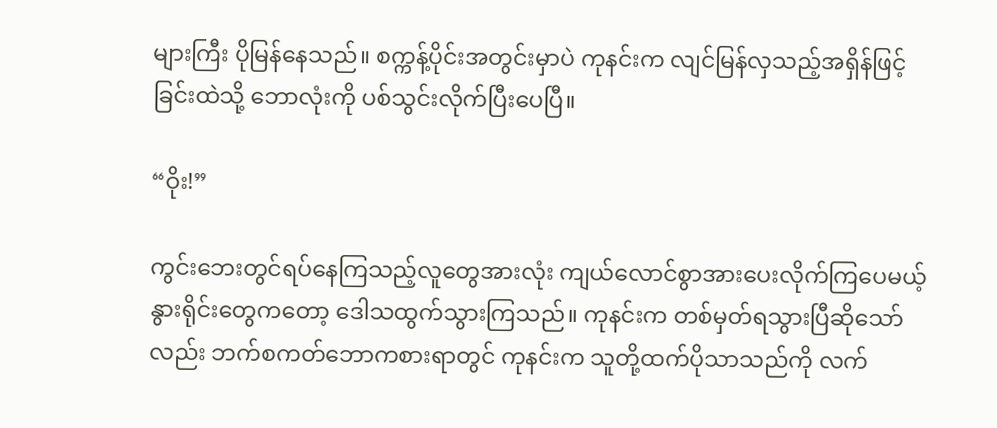များကြီး ပိုမြန်နေသည်။ စက္ကန့်ပိုင်းအတွင်းမှာပဲ ကုနင်းက လျင်မြန်လှသည့်အရှိန်ဖြင့် ခြင်းထဲသို့ ဘောလုံးကို ပစ်သွင်းလိုက်ပြီးပေပြီ။

“ဝိုး!”

ကွင်းဘေးတွင်ရပ်နေကြသည့်လူတွေအားလုံး ကျယ်လောင်စွာအားပေးလိုက်ကြပေမယ့် နွားရိုင်းတွေကတော့ ဒေါသထွက်သွားကြသည်။ ကုနင်းက တစ်မှတ်ရသွားပြီဆိုသော်လည်း ဘက်စကတ်ဘောကစားရာတွင် ကုနင်းက သူတို့ထက်ပိုသာသည်ကို လက်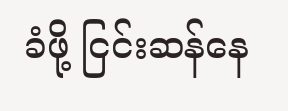ခံဖို့ ငြင်းဆန်နေ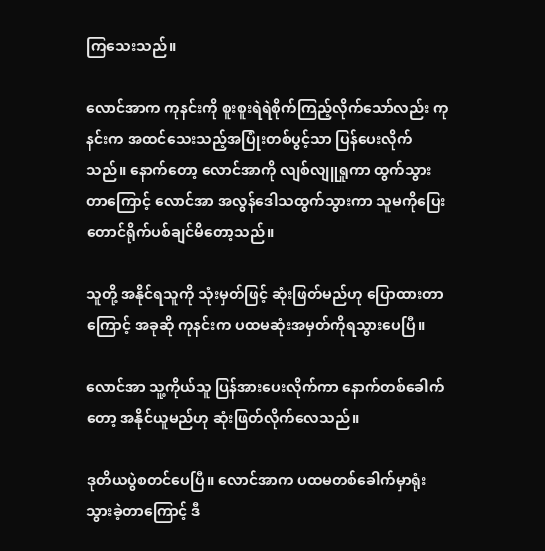ကြသေးသည်။

လောင်အာက ကုနင်းကို စူးစူးရဲရဲစိုက်ကြည့်လိုက်သော်လည်း ကုနင်းက အထင်သေးသည့်အပြုံးတစ်ပွင့်သာ ပြန်ပေးလိုက်သည်။ နောက်တော့ လောင်အာကို လျစ်လျူရှုကာ ထွက်သွားတာကြောင့် လောင်အာ အလွန်ဒေါသထွက်သွားကာ သူမကိုပြေးတောင်ရိုက်ပစ်ချင်မိတော့သည်။

သူတို့ အနိုင်ရသူကို သုံးမှတ်ဖြင့် ဆုံးဖြတ်မည်ဟု ပြောထားတာကြောင့် အခုဆို ကုနင်းက ပထမဆုံးအမှတ်ကိုရသွားပေပြီ။

လောင်အာ သူ့ကိုယ်သူ ပြန်အားပေးလိုက်ကာ နောက်တစ်ခေါက်တော့ အနိုင်ယူမည်ဟု ဆုံးဖြတ်လိုက်လေသည်။

ဒုတိယပွဲစတင်ပေပြီ။ လောင်အာက ပထမတစ်ခေါက်မှာရုံးသွားခဲ့တာကြောင့် ဒီ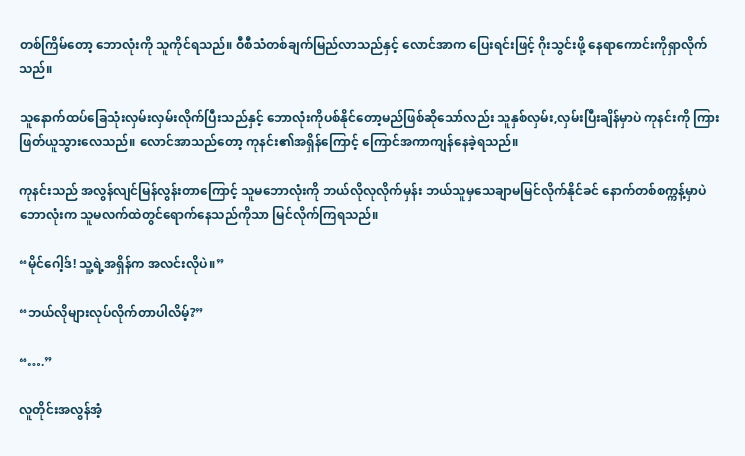တစ်ကြိမ်တော့ ဘောလုံးကို သူကိုင်ရသည်။ ဝီစီသံတစ်ချက်မြည်လာသည်နှင့် လောင်အာက ပြေးရင်းဖြင့် ဂိုးသွင်းဖို့ နေရာကောင်းကိုရှာလိုက်သည်။

သူနောက်ထပ်ခြေသုံးလှမ်းလှမ်းလိုက်ပြီးသည်နှင့် ဘောလုံးကိုပစ်နိုင်တော့မည်ဖြစ်ဆိုသော်လည်း သူနှစ်လှမ်း,လှမ်းပြီးချိန်မှာပဲ ကုနင်းကို ကြားဖြတ်ယူသွားလေသည်။ လောင်အာသည်တော့ ကုနင်း၏အရှိန်ကြောင့် ကြောင်အကာကျန်နေခဲ့ရသည်။

ကုနင်းသည် အလွန်လျင်မြန်လွန်းတာကြောင့် သူမဘောလုံးကို ဘယ်လိုလုလိုက်မှန်း ဘယ်သူမှသေချာမမြင်လိုက်နိုင်ခင် နောက်တစ်စက္ကန့်မှာပဲ ဘောလုံးက သူမလက်ထဲတွင်ရောက်နေသည်ကိုသာ မြင်လိုက်ကြရသည်။

“မိုင်ဂေါ့ဒ်! သူ့ရဲ့အရှိန်က အလင်းလိုပဲ။”

“ဘယ်လိုများလုပ်လိုက်တာပါလိမ့်?”

“….”

လူတိုင်းအလွန်အံ့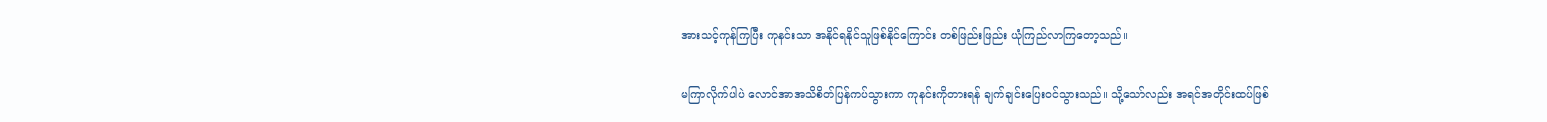အားသင့်ကုန်ကြပြီး ကုနင်းသာ အနိုင်ရနိုင်သူဖြစ်နိုင်ကြောင်း တစ်ဖြည်းဖြည်း ယုံကြည်လာကြတော့သည်။

မကြာလိုက်ပါပဲ လောင်အာအသိစိတ်ပြန်ကပ်သွားကာ ကုနင်းကိုတားရန် ချက်ချင်းပြေးဝင်သွားသည်။ သို့သော်လည်း အရင်အတိုင်းထပ်ဖြစ်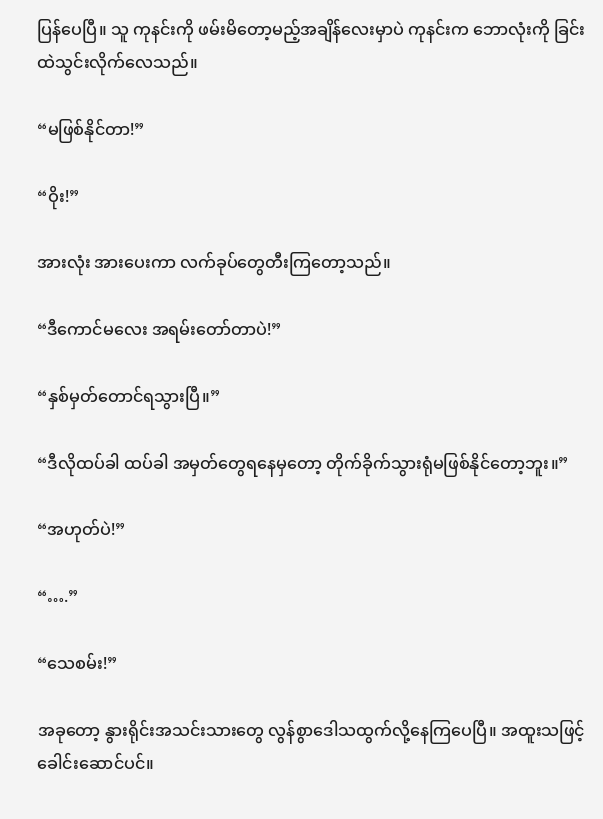ပြန်ပေပြီ။ သူ ကုနင်းကို ဖမ်းမိတော့မည့်အချိန်လေးမှာပဲ ကုနင်းက ဘောလုံးကို ခြင်းထဲသွင်းလိုက်လေသည်။

“မဖြစ်နိုင်တာ!”

“ဝိုး!”

အားလုံး အားပေးကာ လက်ခုပ်တွေတီးကြတော့သည်။

“ဒီကောင်မလေး အရမ်းတော်တာပဲ!”

“နှစ်မှတ်တောင်ရသွားပြီ။”

“ဒီလိုထပ်ခါ ထပ်ခါ အမှတ်တွေရနေမှတော့ တိုက်ခိုက်သွားရုံမဖြစ်နိုင်တော့ဘူး။”

“အဟုတ်ပဲ!”

“….”

“သေစမ်း!”

အခုတော့ နွားရိုင်းအသင်းသားတွေ လွန်စွာဒေါသထွက်လို့နေကြပေပြီ။ အထူးသဖြင့် ခေါင်းဆောင်ပင်။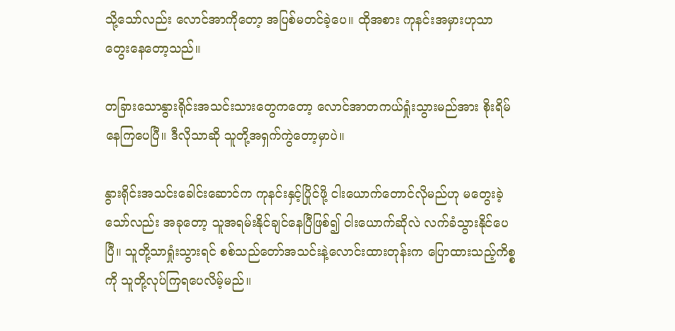သို့သော်လည်း လောင်အာကိုတော့ အပြစ်မတင်ခဲ့ပေ။ ထိုအစား ကုနင်းအမှားဟုသာ တွေးနေတော့သည်။

တခြားသောနွားရိုင်းအသင်းသားတွေကတော့ လောင်အာတကယ်ရှုံးသွားမည်အား စိုးရိမ်နေကြပေပြီ။ ဒီလိုသာဆို သူတို့အရှက်ကွဲတော့မှာပဲ။

နွားရိုင်းအသင်းခေါင်းဆောင်က ကုနင်းနှင့်ပြိုင်ဖို့ ငါးယောက်တောင်လိုမည်ဟု မတွေးခဲ့သော်လည်း အခုတော့ သူအရမ်းနိုင်ချင်နေပြီဖြစ်၍ ငါးယောက်ဆိုလဲ လက်ခံသွားနိုင်ပေပြီ။ သူတို့သာရှုံးသွားရင် စစ်သည်တော်အသင်းနဲ့လောင်းထားတုန်းက ပြောထားသည့်ကိစ္စကို သူတို့လုပ်ကြရပေလိမ့်မည်။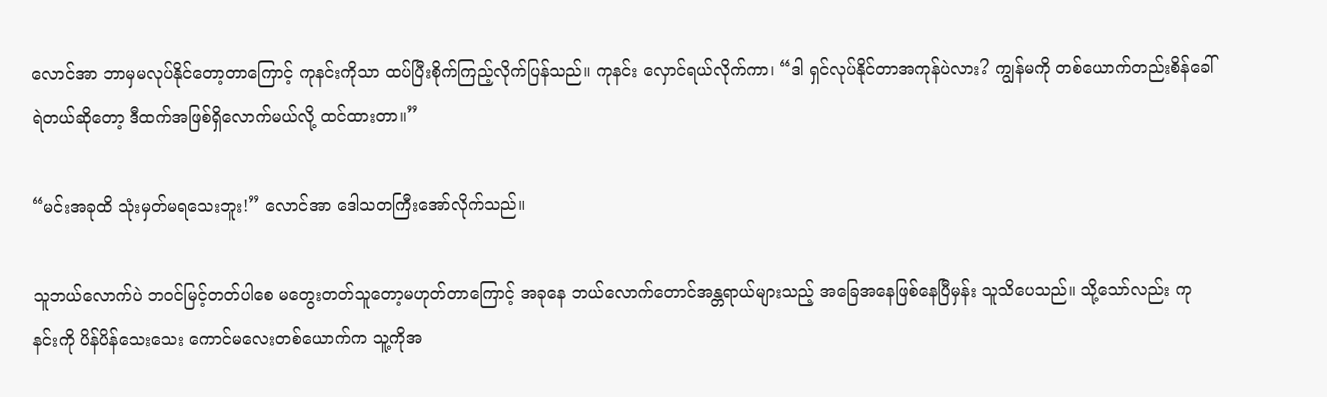လောင်အာ ဘာမှမလုပ်နိုင်တော့တာကြောင့် ကုနင်းကိုသာ ထပ်ပြီးစိုက်ကြည့်လိုက်ပြန်သည်။ ကုနင်း လှောင်ရယ်လိုက်ကာ၊ “ဒါ ရှင်လုပ်နိုင်တာအကုန်ပဲလား? ကျွန်မကို တစ်ယောက်တည်းစိန်ခေါ်ရဲတယ်ဆိုတော့ ဒီထက်အဖြစ်ရှိလောက်မယ်လို့ ထင်ထားတာ။”

“မင်းအခုထိ သုံးမှတ်မရသေးဘူး!” လောင်အာ ဒေါသတကြီးအော်လိုက်သည်။

သူဘယ်လောက်ပဲ ဘဝင်မြင့်တတ်ပါစေ မတွေးတတ်သူတော့မဟုတ်တာကြောင့် အခုနေ ဘယ်လောက်တောင်အန္တရာယ်များသည့် အခြေအနေဖြစ်နေပြီမှန်း သူသိပေသည်။ သို့သော်လည်း ကုနင်းကို ပိန်ပိန်သေးသေး ကောင်မလေးတစ်ယောက်က သူ့ကိုအ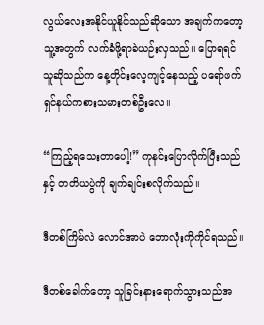လွယ်လေးအနိုင်ယူနိုင်သည်ဆိုသော အချက်ကတော့ သူ့အတွက် လက်ခံဖို့ရာခဲယဉ်းလှသည်။ ပြောရရင် သူဆိုသည်က နေ့တိုင်းလေ့ကျင့်နေသည့် ပရော်ဖက်ရှင်နယ်ကစားသမားတစ်ဦးလေ။

“ကြည့်ရသေးတာပေါ့!” ကုနင်းပြောလိုက်ပြီးသည်နှင့် တတိယပွဲကို ချက်ချင်းစလိုက်သည်။

ဒီတစ်ကြိမ်လဲ လောင်အာပဲ ဘောလုံးကိုကိုင်ရသည်။

ဒီတစ်ခေါက်တော့ သူခြင်းနားရောက်သွားသည်အ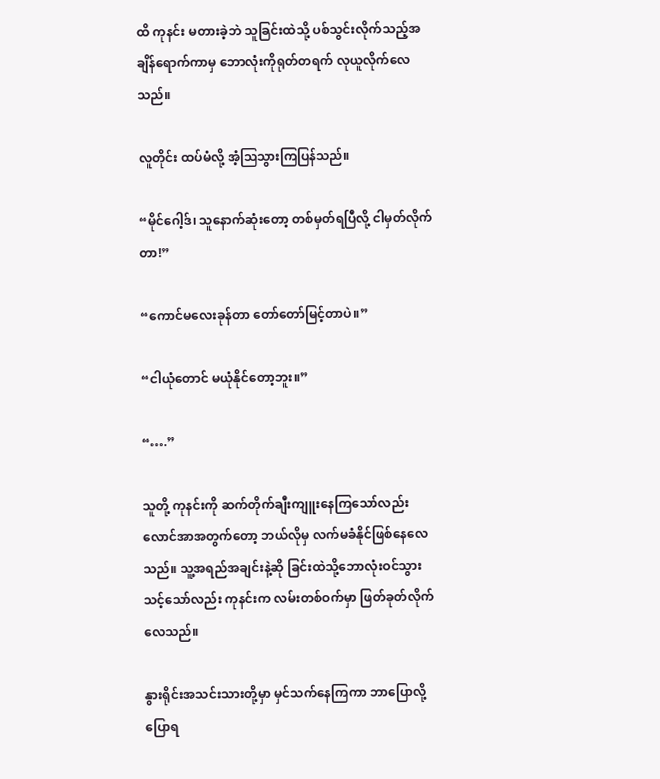ထိ ကုနင်း မတားခဲ့ဘဲ သူခြင်းထဲသို့ ပစ်သွင်းလိုက်သည့်အချိန်ရောက်ကာမှ ဘောလုံးကိုရုတ်တရက် လုယူလိုက်လေသည်။

လူတိုင်း ထပ်မံလို့ အံ့ဩသွားကြပြန်သည်။

“မိုင်ဂေါ့ဒ်၊ သူနောက်ဆုံးတော့ တစ်မှတ်ရပြီလို့ ငါမှတ်လိုက်တာ!”

“ကောင်မလေးခုန်တာ တော်တော်မြင့်တာပဲ။”

“ငါယုံတောင် မယုံနိုင်တော့ဘူး။”

“….”

သူတို့ ကုနင်းကို ဆက်တိုက်ချီးကျူးနေကြသော်လည်း လောင်အာအတွက်တော့ ဘယ်လိုမှ လက်မခံနိုင်ဖြစ်နေလေသည်။ သူ့အရည်အချင်းနဲ့ဆို ခြင်းထဲသို့ဘောလုံးဝင်သွားသင့်သော်လည်း ကုနင်းက လမ်းတစ်ဝက်မှာ ဖြတ်ခုတ်လိုက်လေသည်။

နွားရိုင်းအသင်းသားတို့မှာ မှင်သက်နေကြကာ ဘာပြောလို့ပြောရ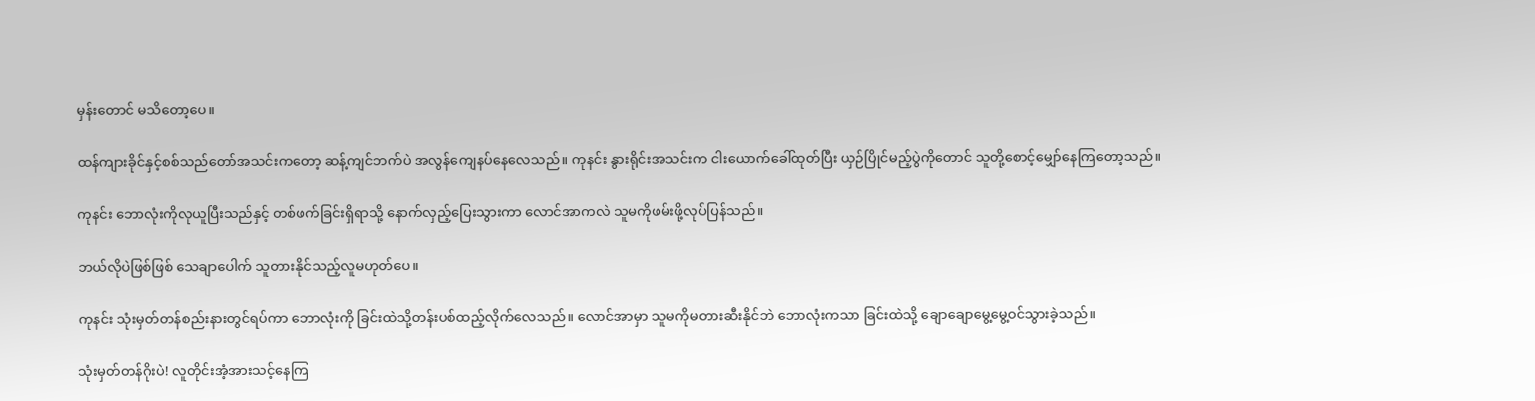မှန်းတောင် မသိတော့ပေ။

ထန်ကျားခိုင်နှင့်စစ်သည်တော်အသင်းကတော့ ဆန့်ကျင်ဘက်ပဲ အလွန်ကျေနပ်နေလေသည်။ ကုနင်း နွားရိုင်းအသင်းက ငါးယောက်ခေါ်ထုတ်ပြီး ယှဉ်ပြိုင်မည့်ပွဲကိုတောင် သူတို့စောင့်မျှော်နေကြတော့သည်။

ကုနင်း ဘောလုံးကိုလုယူပြီးသည်နှင့် တစ်ဖက်ခြင်းရှိရာသို့ နောက်လှည့်ပြေးသွားကာ လောင်အာကလဲ သူမကိုဖမ်းဖို့လုပ်ပြန်သည်။

ဘယ်လိုပဲဖြစ်ဖြစ် သေချာပေါက် သူတားနိုင်သည့်လူမဟုတ်ပေ။

ကုနင်း သုံးမှတ်တန်စည်းနားတွင်ရပ်ကာ ဘောလုံးကို ခြင်းထဲသို့တန်းပစ်ထည့်လိုက်လေသည်။ လောင်အာမှာ သူမကိုမတားဆီးနိုင်ဘဲ ဘောလုံးကသာ ခြင်းထဲသို့ ချောချောမွေ့မွေ့ဝင်သွားခဲ့သည်။

သုံးမှတ်တန်ဂိုးပဲ! လူတိုင်းအံ့အားသင့်နေကြ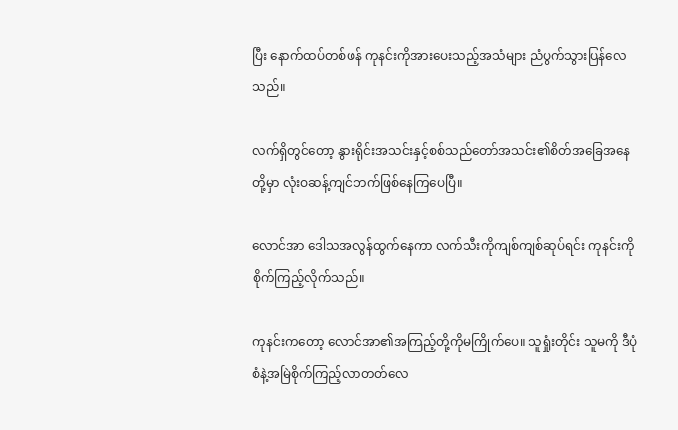ပြီး နောက်ထပ်တစ်ဖန် ကုနင်းကိုအားပေးသည့်အသံများ ညံပွက်သွားပြန်လေသည်။

လက်ရှိတွင်တော့ နွားရိုင်းအသင်းနှင့်စစ်သည်တော်အသင်း၏စိတ်အခြေအနေတို့မှာ လုံးဝဆန့်ကျင်ဘက်ဖြစ်နေကြပေပြီ။

လောင်အာ ဒေါသအလွန်ထွက်နေကာ လက်သီးကိုကျစ်ကျစ်ဆုပ်ရင်း ကုနင်းကိုစိုက်ကြည့်လိုက်သည်။

ကုနင်းကတော့ လောင်အာ၏အကြည့်တို့ကိုမကြိုက်ပေ။ သူရှုံးတိုင်း သူမကို ဒီပုံစံနဲ့အမြဲစိုက်ကြည့်လာတတ်လေ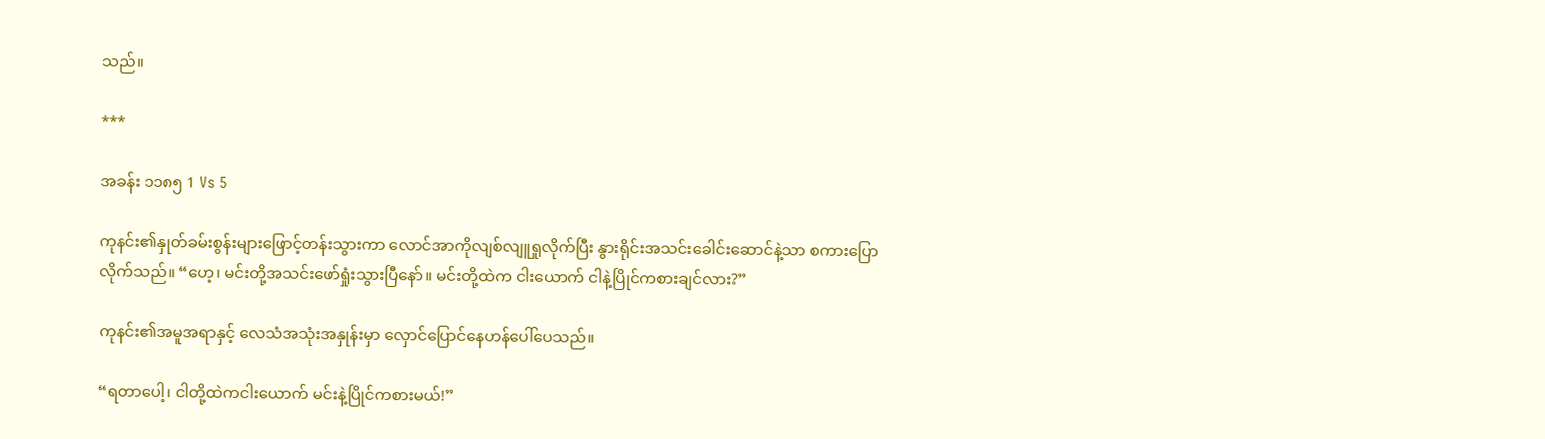သည်။

***

အခန်း ၁၁၈၅ 1 Vs 5

ကုနင်း၏နှုတ်ခမ်းစွန်းများဖြောင့်တန်းသွားကာ လောင်အာကိုလျစ်လျူရှုလိုက်ပြီး နွားရိုင်းအသင်းခေါင်းဆောင်နဲ့သာ စကားပြောလိုက်သည်။ “ဟေ့၊ မင်းတို့အသင်းဖော်ရှုံးသွားပြီနော်။ မင်းတို့ထဲက ငါးယောက် ငါနဲ့ပြိုင်ကစားချင်လား?”

ကုနင်း၏အမူအရာနှင့် လေသံအသုံးအနှုန်းမှာ လှောင်ပြောင်နေဟန်ပေါ်ပေသည်။

“ရတာပေါ့၊ ငါတို့ထဲကငါးယောက် မင်းနဲ့ပြိုင်ကစားမယ်!”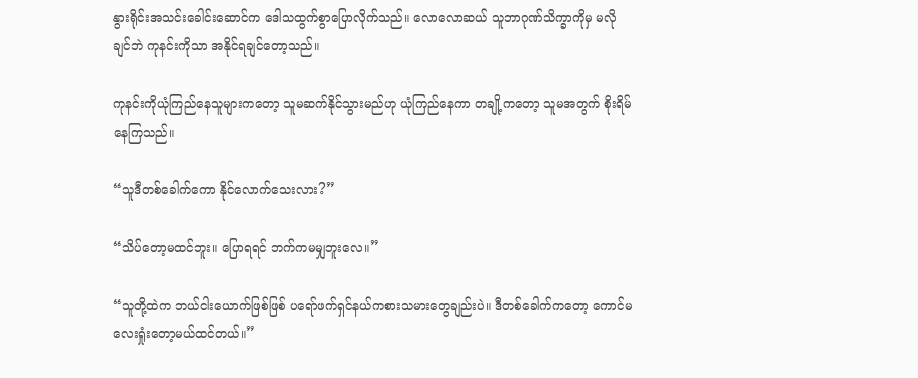နွားရိုင်းအသင်းခေါင်းဆောင်က ဒေါသထွက်စွာပြောလိုက်သည်။ လောလောဆယ် သူဘာဂုဏ်သိက္ခာကိုမှ မလိုချင်ဘဲ ကုနင်းကိုသာ အနိုင်ရချင်တော့သည်။

ကုနင်းကိုယုံကြည်နေသူများကတော့ သူမဆက်နိုင်သွားမည်ဟု ယုံကြည်နေကာ တချို့ကတော့ သူမအတွက် စိုးရိမ်နေကြသည်။

“သူဒီတစ်ခေါက်ကော နိုင်လောက်သေးလား?”

“သိပ်တော့မထင်ဘူး။ ပြောရရင် ဘက်ကမမျှဘူးလေ။”

“သူတို့ထဲက ဘယ်ငါးယောက်ဖြစ်ဖြစ် ပရော်ဖက်ရှင်နယ်ကစားသမားတွေချည်းပဲ။ ဒီတစ်ခေါက်ကတော့ ကောင်မလေးရှုံးတော့မယ်ထင်တယ်။”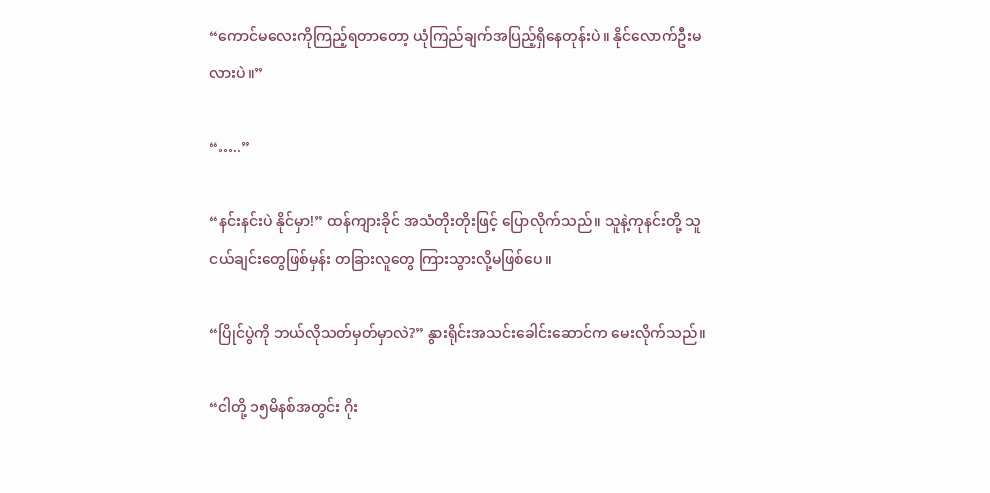“ကောင်မလေးကိုကြည့်ရတာတော့ ယုံကြည်ချက်အပြည့်ရှိနေတုန်းပဲ။ နိုင်လောက်ဦးမလားပဲ။”

“…..”

“နင်းနင်းပဲ နိုင်မှာ!” ထန်ကျားခိုင် အသံတိုးတိုးဖြင့် ပြောလိုက်သည်။ သူနဲ့ကုနင်းတို့ သူငယ်ချင်းတွေဖြစ်မှန်း တခြားလူတွေ ကြားသွားလို့မဖြစ်ပေ။

“ပြိုင်ပွဲကို ဘယ်လိုသတ်မှတ်မှာလဲ?” နွားရိုင်းအသင်းခေါင်းဆောင်က မေးလိုက်သည်။

“ငါတို့ ၁၅မိနစ်အတွင်း ဂိုး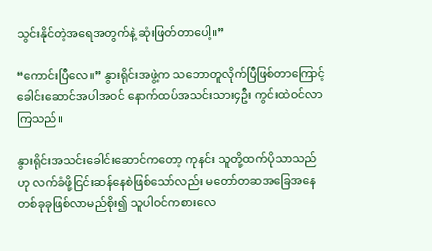သွင်းနိုင်တဲ့အရေအတွက်နဲ့ ဆုံးဖြတ်တာပေါ့။”

“ကောင်းပြီလေ။” နွားရိုင်းအဖွဲ့က သဘောတူလိုက်ပြီဖြစ်တာကြောင့် ခေါင်းဆောင်အပါအဝင် နောက်ထပ်အသင်းသား၄ဦး ကွင်းထဲဝင်လာကြသည်။

နွားရိုင်းအသင်းခေါင်းဆောင်ကတော့ ကုနင်း သူတို့ထက်ပိုသာသည်ဟု လက်ခံဖို့ငြင်းဆန်နေစဲဖြစ်သော်လည်း မတော်တဆအခြေအနေတစ်ခုခုဖြစ်လာမည်စိုး၍ သူပါဝင်ကစားလေ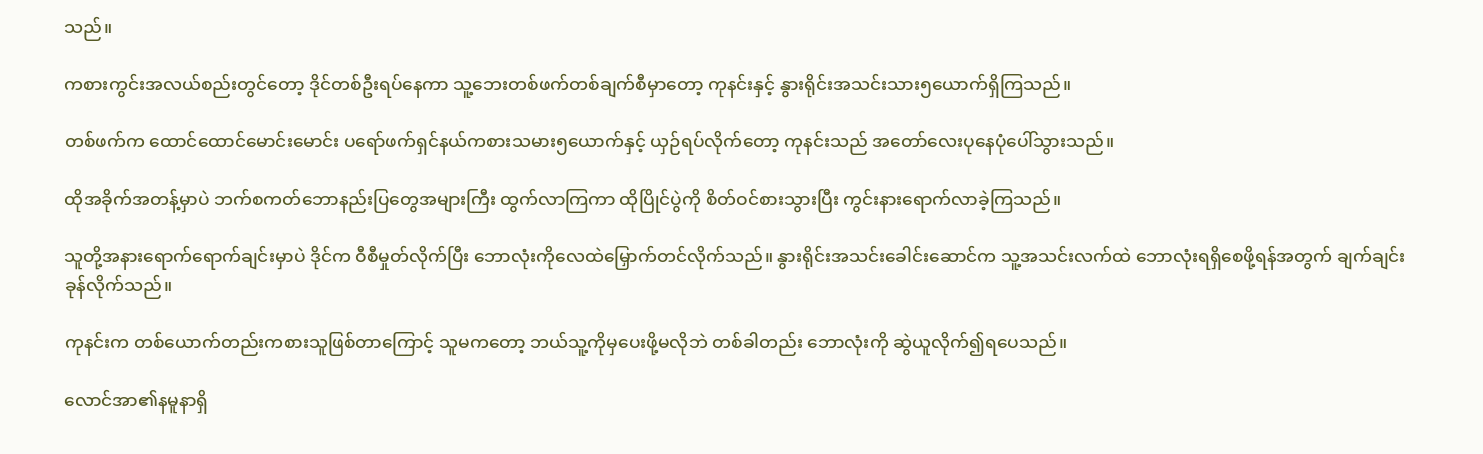သည်။

ကစားကွင်းအလယ်စည်းတွင်တော့ ဒိုင်တစ်ဦးရပ်နေကာ သူ့ဘေးတစ်ဖက်တစ်ချက်စီမှာတော့ ကုနင်းနှင့် နွားရိုင်းအသင်းသား၅ယောက်ရှိကြသည်။

တစ်ဖက်က ထောင်ထောင်မောင်းမောင်း ပရော်ဖက်ရှင်နယ်ကစားသမား၅ယောက်နှင့် ယှဉ်ရပ်လိုက်တော့ ကုနင်းသည် အတော်လေးပုနေပုံပေါ်သွားသည်။

ထိုအခိုက်အတန့်မှာပဲ ဘက်စကတ်ဘောနည်းပြတွေအများကြီး ထွက်လာကြကာ ထိုပြိုင်ပွဲကို စိတ်ဝင်စားသွားပြီး ကွင်းနားရောက်လာခဲ့ကြသည်။

သူတို့အနားရောက်ရောက်ချင်းမှာပဲ ဒိုင်က ဝီစီမှုတ်လိုက်ပြီး ဘောလုံးကိုလေထဲမြှောက်တင်လိုက်သည်။ နွားရိုင်းအသင်းခေါင်းဆောင်က သူ့အသင်းလက်ထဲ ဘောလုံးရရှိစေဖို့ရန်အတွက် ချက်ချင်းခုန်လိုက်သည်။

ကုနင်းက တစ်ယောက်တည်းကစားသူဖြစ်တာကြောင့် သူမကတော့ ဘယ်သူ့ကိုမှပေးဖို့မလိုဘဲ တစ်ခါတည်း ဘောလုံးကို ဆွဲယူလိုက်၍ရပေသည်။

လောင်အာ၏နမူနာရှိ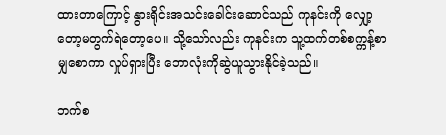ထားတာကြောင့် နွားရိုင်းအသင်းခေါင်းဆောင်သည် ကုနင်းကို လျှော့တော့မတွက်ရဲတော့ပေ။ သို့သော်လည်း ကုနင်းက သူ့ထက်တစ်စက္ကန့်စာမျှစောကာ လှုပ်ရှားပြီး ဘောလုံးကိုဆွဲယူသွားနိုင်ခဲ့သည်။

ဘက်စ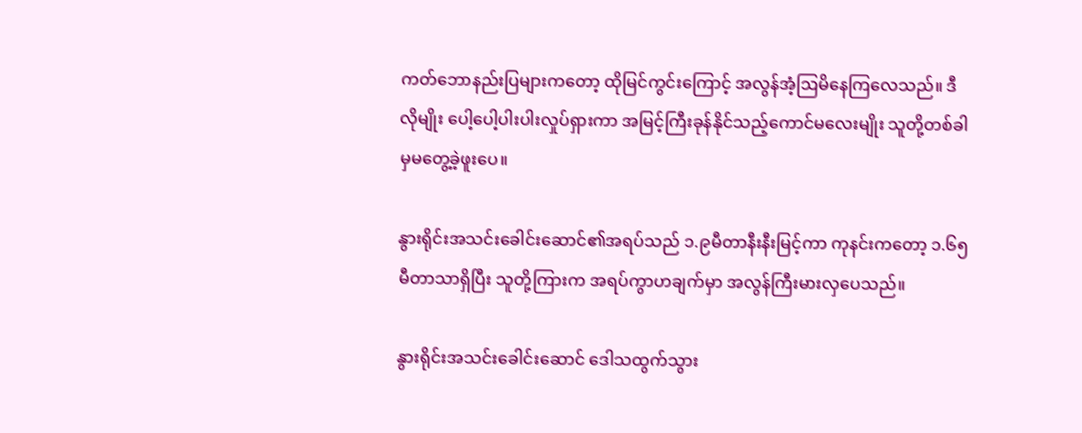ကတ်ဘောနည်းပြများကတော့ ထိုမြင်ကွင်းကြောင့် အလွန်အံ့ဩမိနေကြလေသည်။ ဒီလိုမျိုး ပေါ့ပေါ့ပါးပါးလှုပ်ရှားကာ အမြင့်ကြီးခုန်နိုင်သည့်ကောင်မလေးမျိုး သူတို့တစ်ခါမှမတွေ့ခဲ့ဖူးပေ။

နွားရိုင်းအသင်းခေါင်းဆောင်၏အရပ်သည် ၁.၉မီတာနီးနီးမြင့်ကာ ကုနင်းကတော့ ၁.၆၅မီတာသာရှိပြီး သူတို့ကြားက အရပ်ကွာဟချက်မှာ အလွန်ကြီးမားလှပေသည်။

နွားရိုင်းအသင်းခေါင်းဆောင် ဒေါသထွက်သွား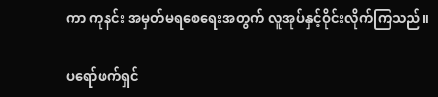ကာ ကုနင်း အမှတ်မရစေရေးအတွက် လူအုပ်နှင့်ဝိုင်းလိုက်ကြသည်။

ပရော်ဖက်ရှင်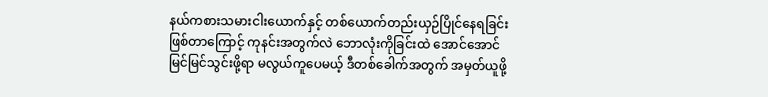နယ်ကစားသမားငါးယောက်နှင့် တစ်ယောက်တည်းယှဉ်ပြိုင်နေရခြင်းဖြစ်တာကြောင့် ကုနင်းအတွက်လဲ ဘောလုံးကိုခြင်းထဲ အောင်အောင်မြင်မြင်သွင်းဖို့ရာ မလွယ်ကူပေမယ့် ဒီတစ်ခေါက်အတွက် အမှတ်ယူဖို့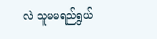လဲ သူမမရည်ရွယ်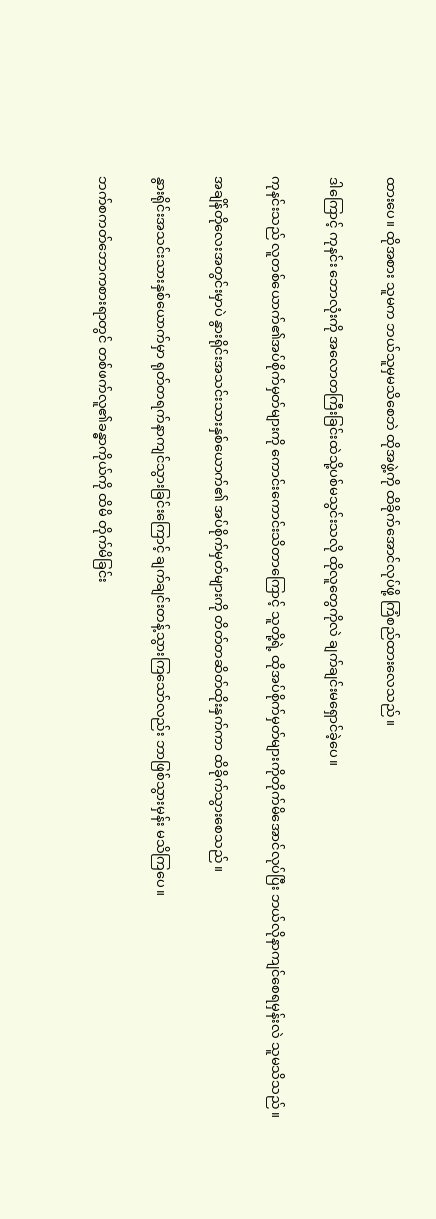ထားပေ။ ထိုအစား သူမက ဘယ်သူမှမသိစေဘဲ ထိုအဖွဲ့ကို ထိခိုက်အောင်လုပ်ဖို့ ကြံစည်ထားလေသည်။

ဒါကြောင့် ကုနင်း ဘောလုံးကို အလောတကြီးခြင်းထဲသို့ပစ်မသွင်းသလို ထိုလူတွေကိုလဲ ချက်ချင်းမရှောင်ခဲ့ပေ။

ကုနင်းသည် လူတစ်ယောက်၏အပ်စိုက်မှတ်များကို ကောင်းကောင်းသိတာကြောင့် သူတို့ရဲ့ ထိုအပ်စိုက်မှတ်များကိုတိုက်မိအောင်လုပ်ပြီး ဘယ်လိုနာကျင်စေရမှန်းလဲ သူမသိသည်။

အချိန်တိုလေးအတွင်းမှာပဲ နွားရိုင်းအသင်းသားနှစ်ယောက်၏ အပ်စိုက်မှတ်များကို တိတ်တဆိတ်ထိုးနှက်ကာ ထိခိုက်သွားစေသည်။

နွားရိုင်းအသင်းသားနှစ်ယောက်မှာ ရုတ်တရက်နာကျင်သွားခြင်းကြောင့် ချက်ချင်းတန့်သွားကြသော်လည်း ဘာဖြစ်သွားမှန်း မသိကြပေ။

ဘက်စကတ်ဘောကစားရာတွင် တစ်ဖက်လူ၏ခန္ဓာကိုယ်ကို ထိမိ တိုက်မိခြင်း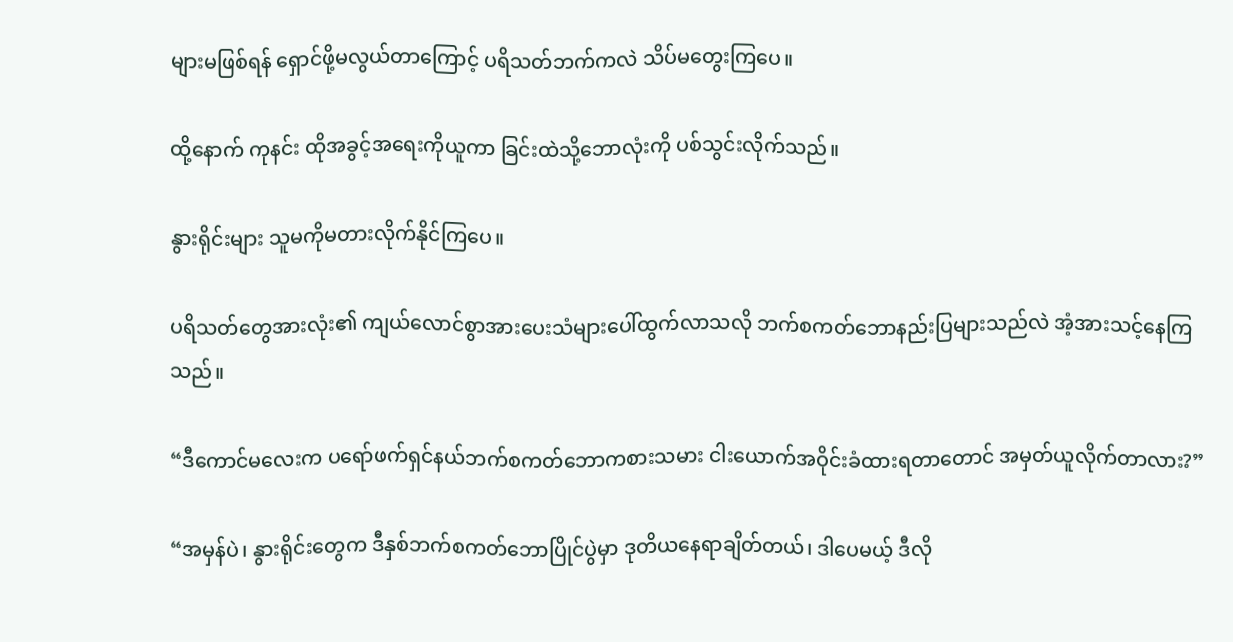များမဖြစ်ရန် ရှောင်ဖို့မလွယ်တာကြောင့် ပရိသတ်ဘက်ကလဲ သိပ်မတွေးကြပေ။

ထို့နောက် ကုနင်း ထိုအခွင့်အရေးကိုယူကာ ခြင်းထဲသို့ဘောလုံးကို ပစ်သွင်းလိုက်သည်။

နွားရိုင်းများ သူမကိုမတားလိုက်နိုင်ကြပေ။

ပရိသတ်တွေအားလုံး၏ ကျယ်လောင်စွာအားပေးသံများပေါ်ထွက်လာသလို ဘက်စကတ်ဘောနည်းပြများသည်လဲ အံ့အားသင့်နေကြသည်။

“ဒီကောင်မလေးက ပရော်ဖက်ရှင်နယ်ဘက်စကတ်ဘောကစားသမား ငါးယောက်အဝိုင်းခံထားရတာတောင် အမှတ်ယူလိုက်တာလား?”

“အမှန်ပဲ၊ နွားရိုင်းတွေက ဒီနှစ်ဘက်စကတ်ဘောပြိုင်ပွဲမှာ ဒုတိယနေရာချိတ်တယ်၊ ဒါပေမယ့် ဒီလို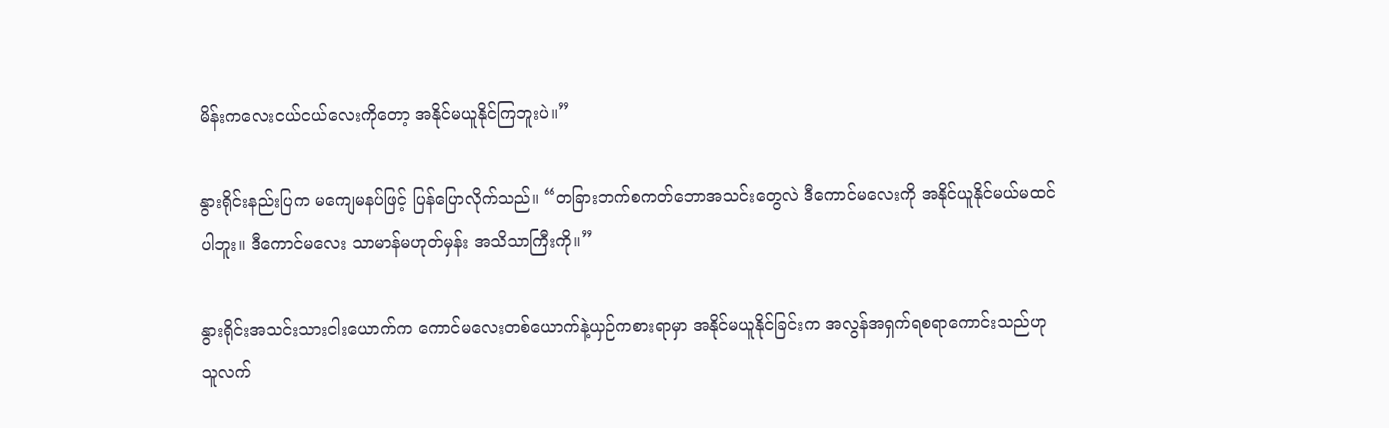မိန်းကလေးငယ်ငယ်လေးကိုတော့ အနိုင်မယူနိုင်ကြဘူးပဲ။”

နွားရိုင်းနည်းပြက မကျေမနပ်ဖြင့် ပြန်ပြောလိုက်သည်။ “တခြားဘက်စကတ်ဘောအသင်းတွေလဲ ဒီကောင်မလေးကို အနိုင်ယူနိုင်မယ်မထင်ပါဘူး။ ဒီကောင်မလေး သာမာန်မဟုတ်မှန်း အသိသာကြီးကို။”

နွားရိုင်းအသင်းသားငါးယောက်က ကောင်မလေးတစ်ယောက်နဲ့ယှဉ်ကစားရာမှာ အနိုင်မယူနိုင်ခြင်းက အလွန်အရှက်ရစရာကောင်းသည်ဟု သူလက်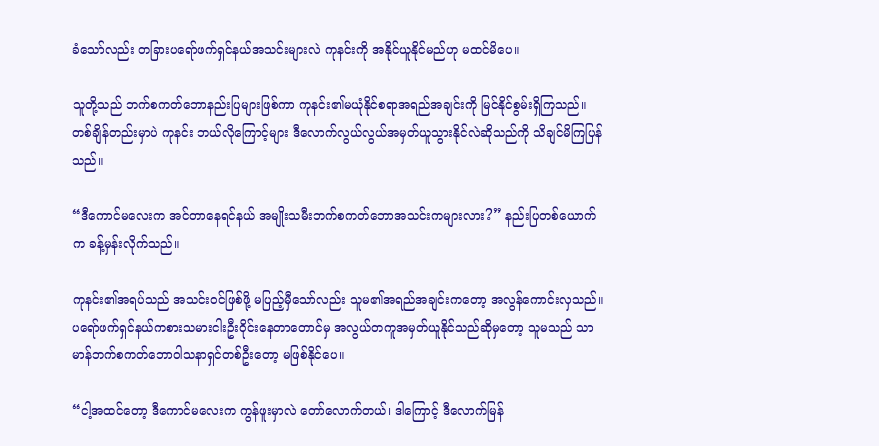ခံသော်လည်း တခြားပရော်ဖက်ရှင်နယ်အသင်းများလဲ ကုနင်းကို အနိုင်ယူနိုင်မည်ဟု မထင်မိပေ။

သူတို့သည် ဘက်စကတ်ဘောနည်းပြများဖြစ်ကာ ကုနင်း၏မယုံနိုင်စရာအရည်အချင်းကို မြင်နိုင်စွမ်းရှိကြသည်။ တစ်ချိန်တည်းမှာပဲ ကုနင်း ဘယ်လိုကြောင့်များ ဒီလောက်လွယ်လွယ်အမှတ်ယူသွားနိုင်လဲဆိုသည်ကို သိချင်မိကြပြန်သည်။

“ဒီကောင်မလေးက အင်တာနေရင်နယ် အမျိုးသမီးဘက်စကတ်ဘောအသင်းကများလား?” နည်းပြတစ်ယောက်က ခန့်မှန်းလိုက်သည်။

ကုနင်း၏အရပ်သည် အသင်းဝင်ဖြစ်ဖို့ မပြည့်မှီသော်လည်း သူမ၏အရည်အချင်းကတော့ အလွန်ကောင်းလှသည်။ ပရော်ဖက်ရှင်နယ်ကစားသမားငါးဦးဝိုင်းနေတာတောင်မှ အလွယ်တကူအမှတ်ယူနိုင်သည်ဆိုမှတော့ သူမသည် သာမာန်ဘက်စကတ်ဘောဝါသနာရှင်တစ်ဦးတော့ မဖြစ်နိုင်ပေ။

“ငါ့အထင်တော့ ဒီကောင်မလေးက ကွန်ဖူးမှာလဲ တော်လောက်တယ်၊ ဒါကြောင့် ဒီလောက်မြန်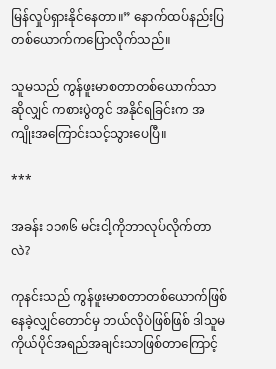မြန်လှုပ်ရှားနိုင်နေတာ။” နောက်ထပ်နည်းပြတစ်ယောက်ကပြောလိုက်သည်။

သူမသည် ကွန်ဖူးမာစတာတစ်ယောက်သာဆိုလျှင် ကစားပွဲတွင် အနိုင်ရခြင်းက အကျိုးအကြောင်းသင့်သွားပေပြီ။

***

အခန်း ၁၁၈၆ မင်းငါ့ကိုဘာလုပ်လိုက်တာလဲ?

ကုနင်းသည် ကွန်ဖူးမာစတာတစ်ယောက်ဖြစ်နေခဲ့လျှင်တောင်မှ ဘယ်လိုပဲဖြစ်ဖြစ် ဒါသူမကိုယ်ပိုင်အရည်အချင်းသာဖြစ်တာကြောင့်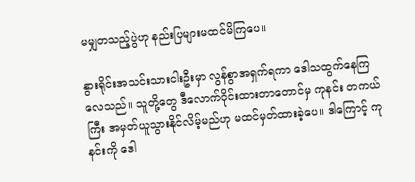မမျှတသည့်ပွဲဟု နည်းပြများမထင်မိကြပေ။

နွားရိုင်းအသင်းသားငါးဦးမှာ လွန်စွာအရှက်ရကာ ဒေါသထွက်နေကြလေသည်။ သူတို့တွေ ဒီလောက်ဝိုင်းထားတာတောင်မှ ကုနင်း တကယ်ကြီး အမှတ်ယူသွားနိုင်လိမ့်မည်ဟု မထင်မှတ်ထားခဲ့ပေ။ ဒါကြောင့် ကုနင်းကို ဒေါ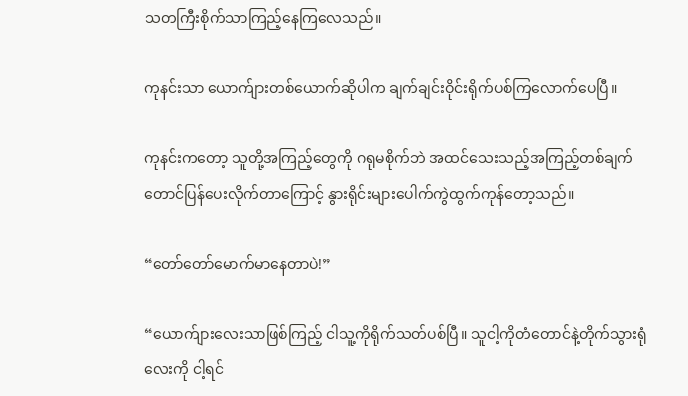သတကြီးစိုက်သာကြည့်နေကြလေသည်။

ကုနင်းသာ ယောက်ျားတစ်ယောက်ဆိုပါက ချက်ချင်းဝိုင်းရိုက်ပစ်ကြလောက်ပေပြီ။

ကုနင်းကတော့ သူတို့အကြည့်တွေကို ဂရုမစိုက်ဘဲ အထင်သေးသည့်အကြည့်တစ်ချက်တောင်ပြန်ပေးလိုက်တာကြောင့် နွားရိုင်းများပေါက်ကွဲထွက်ကုန်တော့သည်။

“တော်တော်မောက်မာနေတာပဲ!”

“ယောက်ျားလေးသာဖြစ်ကြည့် ငါသူ့ကိုရိုက်သတ်ပစ်ပြီ။ သူငါ့ကိုတံတောင်နဲ့တိုက်သွားရုံလေးကို ငါ့ရင်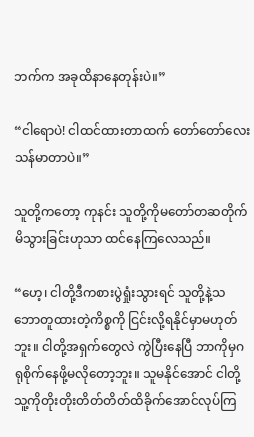ဘက်က အခုထိနာနေတုန်းပဲ။”

“ငါရောပဲ! ငါထင်ထားတာထက် တော်တော်လေးသန်မာတာပဲ။”

သူတို့ကတော့ ကုနင်း သူတို့ကိုမတော်တဆတိုက်မိသွားခြင်းဟုသာ ထင်နေကြလေသည်။

“ဟေ့၊ ငါတို့ဒီကစားပွဲရှုံးသွားရင် သူတို့နဲ့သဘောတူထားတဲ့ကိစ္စကို ငြင်းလို့ရနိုင်မှာမဟုတ်ဘူး။ ငါတို့အရှက်တွေလဲ ကွဲပြီးနေပြီ ဘာကိုမှဂရုစိုက်နေဖို့မလိုတော့ဘူး။ သူမနိုင်အောင် ငါတို့ သူ့ကိုတိုးတိုးတိတ်တိတ်ထိခိုက်အောင်လုပ်ကြ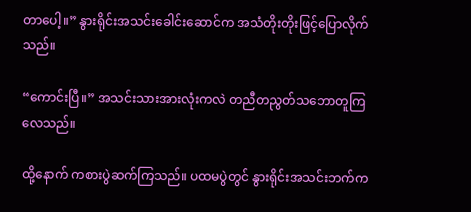တာပေါ့။” နွားရိုင်းအသင်းခေါင်းဆောင်က အသံတိုးတိုးဖြင့်ပြောလိုက်သည်။

“ကောင်းပြီ။” အသင်းသားအားလုံးကလဲ တညီတညွတ်သဘောတူကြလေသည်။

ထို့နောက် ကစားပွဲဆက်ကြသည်။ ပထမပွဲတွင် နွားရိုင်းအသင်းဘက်က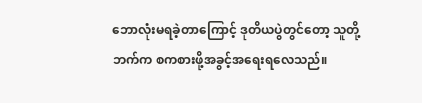ဘောလုံးမရခဲ့တာကြောင့် ဒုတိယပွဲတွင်တော့ သူတို့ဘက်က စကစားဖို့အခွင့်အရေးရလေသည်။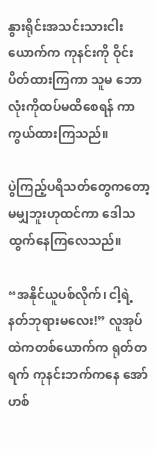နွားရိုင်းအသင်းသားငါးယောက်က ကုနင်းကို ဝိုင်းပိတ်ထားကြကာ သူမ ဘောလုံးကိုထပ်မထိစေရန် ကာကွယ်ထားကြသည်။

ပွဲကြည့်ပရိသတ်တွေကတော့ မမျှဘူးဟုထင်ကာ ဒေါသထွက်နေကြလေသည်။

“အနိုင်ယူပစ်လိုက်၊ ငါ့ရဲ့နတ်ဘုရားမလေး!” လူအုပ်ထဲကတစ်ယောက်က ရုတ်တရက် ကုနင်းဘက်ကနေ အော်ဟစ်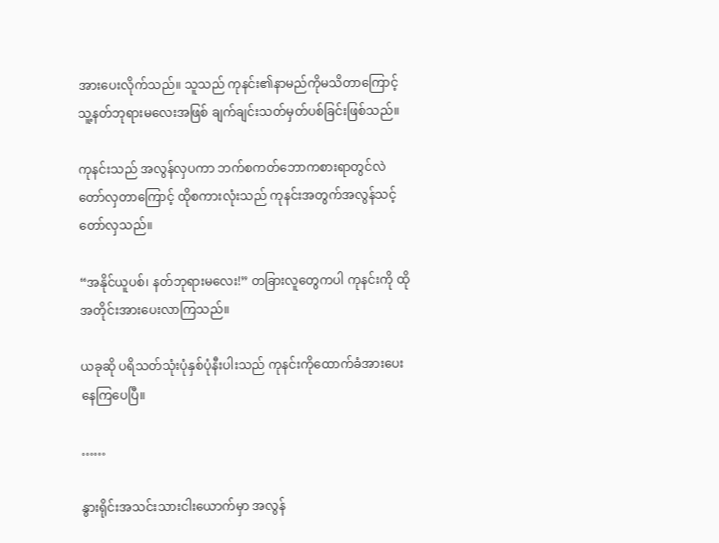အားပေးလိုက်သည်။ သူသည် ကုနင်း၏နာမည်ကိုမသိတာကြောင့် သူ့နတ်ဘုရားမလေးအဖြစ် ချက်ချင်းသတ်မှတ်ပစ်ခြင်းဖြစ်သည်။

ကုနင်းသည် အလွန်လှပကာ ဘက်စကတ်ဘောကစားရာတွင်လဲ တော်လှတာကြောင့် ထိုစကားလုံးသည် ကုနင်းအတွက်အလွန်သင့်တော်လှသည်။

“အနိုင်ယူပစ်၊ နတ်ဘုရားမလေး!” တခြားလူတွေကပါ ကုနင်းကို ထိုအတိုင်းအားပေးလာကြသည်။

ယခုဆို ပရိသတ်သုံးပုံနှစ်ပုံနီးပါးသည် ကုနင်းကိုထောက်ခံအားပေးနေကြပေပြီ။

……

နွားရိုင်းအသင်းသားငါးယောက်မှာ အလွန်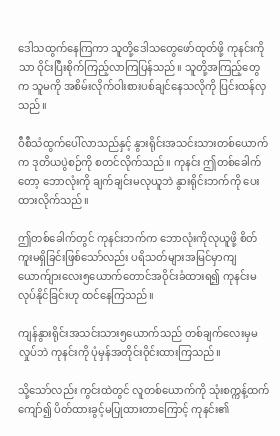ဒေါသထွက်နေကြကာ သူတို့ဒေါသတွေဖော်ထုတ်ဖို့ ကုနင်းကိုသာ ဝိုင်းပြီးစိုက်ကြည့်လာကြပြန်သည်။ သူတို့အကြည့်တွေက သူမကို အစိမ်းလိုက်ဝါးစားပစ်ချင်နေသလိုကို ပြင်းထန်လှသည်။

ဝီစီသံထွက်ပေါ်လာသည်နှင့် နွားရိုင်းအသင်းသားတစ်ယောက်က ဒုတိယပွဲစဉ်ကို စတင်လိုက်သည်။ ကုနင်း ဤတစ်ခေါက်တော့ ဘောလုံးကို ချက်ချင်းမလုယူဘဲ နွားရိုင်းဘက်ကို ပေးထားလိုက်သည်။

ဤတစ်ခေါက်တွင် ကုနင်းဘက်က ဘောလုံးကိုလုယူဖို့ စိတ်ကူးမရှိခြင်းဖြစ်သော်လည်း ပရိသတ်များအမြင်မှာကျ ယောက်ျားလေး၅ယောက်တောင်အဝိုင်းခံထားရ၍ ကုနင်းမလုပ်နိုင်ခြင်းဟု ထင်နေကြသည်။

ကျန်နွားရိုင်းအသင်းသား၅ယောက်သည် တစ်ချက်လေးမှမလှုပ်ဘဲ ကုနင်းကို ပုံမှန်အတိုင်းဝိုင်းထားကြသည်။

သို့သော်လည်း ကွင်းထဲတွင် လူတစ်ယောက်ကို သုံးစက္ကန့်ထက်ကျော်၍ ပိတ်ထားခွင့်မပြုထားတာကြောင့် ကုနင်း၏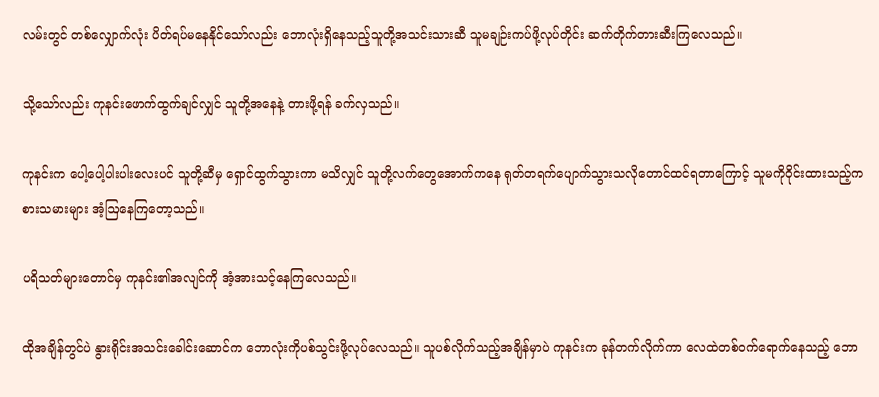လမ်းတွင် တစ်လျှောက်လုံး ပိတ်ရပ်မနေနိုင်သော်လည်း ဘောလုံးရှိနေသည့်သူတို့အသင်းသားဆီ သူမချဉ်းကပ်ဖို့လုပ်တိုင်း ဆက်တိုက်တားဆီးကြလေသည်။

သို့သော်လည်း ကုနင်းဖောက်ထွက်ချင်လျှင် သူတို့အနေနဲ့ တားဖို့ရန် ခက်လှသည်။

ကုနင်းက ပေါ့ပေါ့ပါးပါးလေးပင် သူတို့ဆီမှ ရှောင်ထွက်သွားကာ မသိလျှင် သူတို့လက်တွေအောက်ကနေ ရုတ်တရက်ပျောက်သွားသလိုတောင်ထင်ရတာကြောင့် သူမကိုဝိုင်းထားသည့်ကစားသမားများ အံ့ဩနေကြတော့သည်။

ပရိသတ်များတောင်မှ ကုနင်း၏အလျင်ကို အံ့အားသင့်နေကြလေသည်။

ထိုအချိန်တွင်ပဲ နွားရိုင်းအသင်းခေါင်းဆောင်က ဘောလုံးကိုပစ်သွင်းဖို့လုပ်လေသည်။ သူပစ်လိုက်သည့်အချိန်မှာပဲ ကုနင်းက ခုန်တက်လိုက်ကာ လေထဲတစ်ဝက်ရောက်နေသည့် ဘော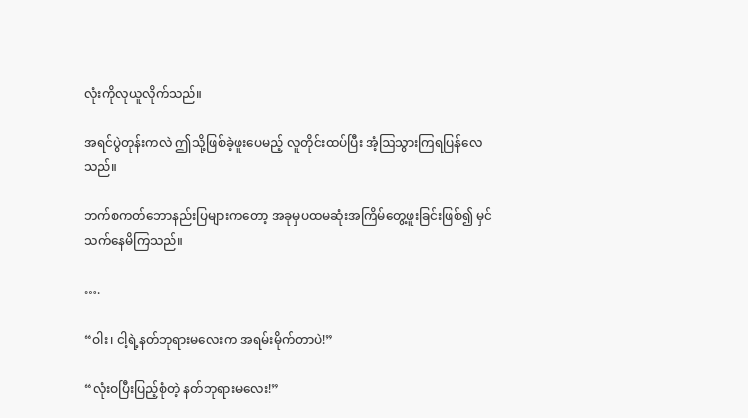လုံးကိုလုယူလိုက်သည်။

အရင်ပွဲတုန်းကလဲ ဤသို့ဖြစ်ခဲ့ဖူးပေမည့် လူတိုင်းထပ်ပြီး အံ့ဩသွားကြရပြန်လေသည်။

ဘက်စကတ်ဘောနည်းပြများကတော့ အခုမှပထမဆုံးအကြိမ်တွေ့ဖူးခြင်းဖြစ်၍ မှင်သက်နေမိကြသည်။

….

“ဝါး၊ ငါ့ရဲ့နတ်ဘုရားမလေးက အရမ်းမိုက်တာပဲ!”

“လုံးဝပြီးပြည့်စုံတဲ့ နတ်ဘုရားမလေး!”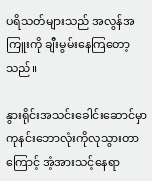ပရိသတ်များသည် အလွန်အကြူးကို ချီးမွမ်းနေကြတော့သည်။

နွားရိုင်းအသင်းခေါင်းဆောင်မှာ ကုနင်းဘောလုံးကိုလုသွားတာကြောင့် အံ့အားသင့်နေရာ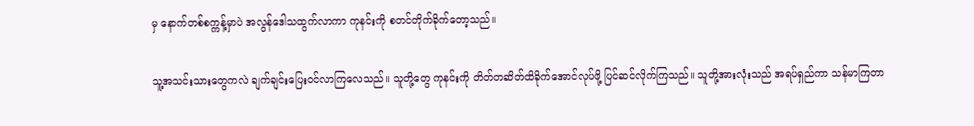မှ နောက်တစ်စက္ကန့်မှာပဲ အလွန်ဒေါသထွက်လာကာ ကုနင်းကို စတင်တိုက်ခိုက်တော့သည်။

သူ့အသင်းသားတွေကလဲ ချက်ချင်းပြေးဝင်လာကြလေသည်။ သူတို့တွေ ကုနင်းကို တိတ်တဆိတ်ထိခိုက်အောင်လုပ်ဖို့ ပြင်ဆင်လိုက်ကြသည်။ သူတို့အားလုံးသည် အရပ်ရှည်ကာ သန်မာကြတာ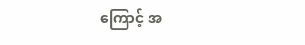ကြောင့် အ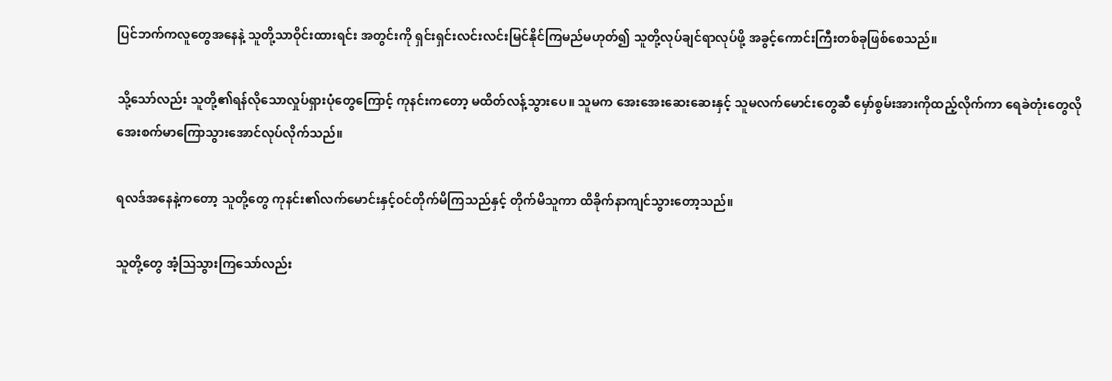ပြင်ဘက်ကလူတွေအနေနဲ့ သူတို့သာဝိုင်းထားရင်း အတွင်းကို ရှင်းရှင်းလင်းလင်းမြင်နိုင်ကြမည်မဟုတ်၍ သူတို့လုပ်ချင်ရာလုပ်ဖို့ အခွင့်ကောင်းကြီးတစ်ခုဖြစ်စေသည်။

သို့သော်လည်း သူတို့၏ရန်လိုသောလှုပ်ရှားပုံတွေကြောင့် ကုနင်းကတော့ မထိတ်လန့်သွားပေ။ သူမက အေးအေးဆေးဆေးနှင့် သူမလက်မောင်းတွေဆီ မှော်စွမ်းအားကိုထည့်လိုက်ကာ ရေခဲတုံးတွေလို အေးစက်မာကြောသွားအောင်လုပ်လိုက်သည်။

ရလဒ်အနေနဲ့ကတော့ သူတို့တွေ ကုနင်း၏လက်မောင်းနှင့်ဝင်တိုက်မိကြသည်နှင့် တိုက်မိသူကာ ထိခိုက်နာကျင်သွားတော့သည်။

သူတို့တွေ အံ့ဩသွားကြသော်လည်း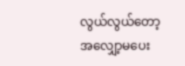လွယ်လွယ်တော့ အလျှော့မပေး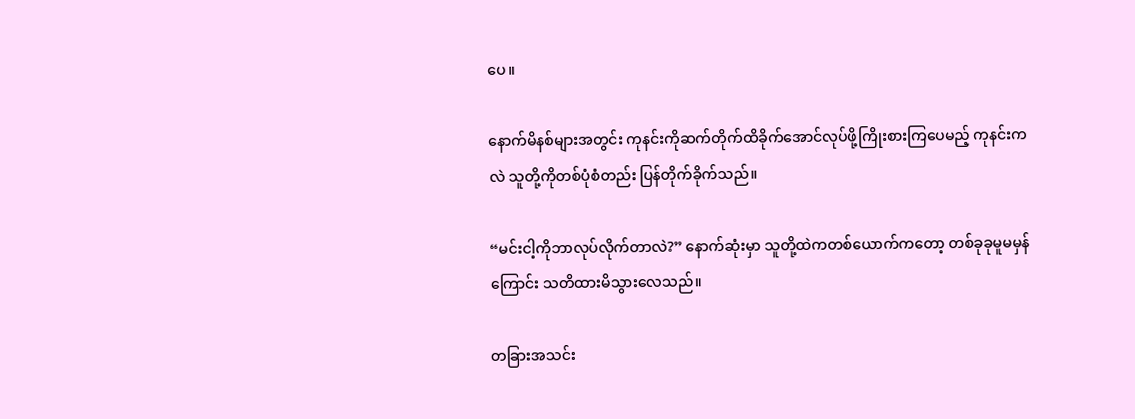ပေ။

နောက်မိနစ်များအတွင်း ကုနင်းကိုဆက်တိုက်ထိခိုက်အောင်လုပ်ဖို့ကြိုးစားကြပေမည့် ကုနင်းကလဲ သူတို့ကိုတစ်ပုံစံတည်း ပြန်တိုက်ခိုက်သည်။

“မင်းငါ့ကိုဘာလုပ်လိုက်တာလဲ?” နောက်ဆုံးမှာ သူတို့ထဲကတစ်ယောက်ကတော့ တစ်ခုခုမူမမှန်ကြောင်း သတိထားမိသွားလေသည်။

တခြားအသင်း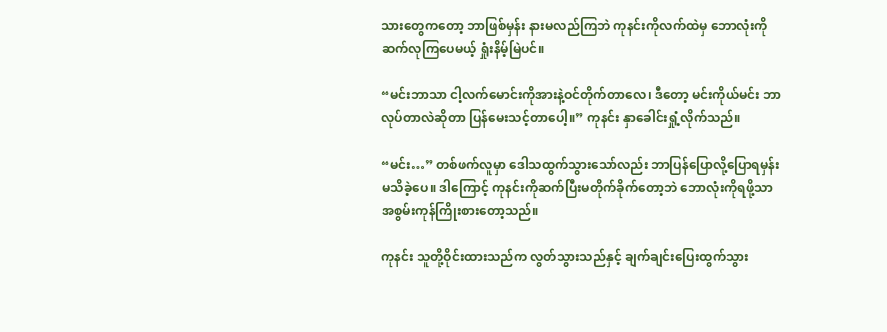သားတွေကတော့ ဘာဖြစ်မှန်း နားမလည်ကြဘဲ ကုနင်းကိုလက်ထဲမှ ဘောလုံးကိုဆက်လုကြပေမယ့် ရှုံးနိမ့်မြဲပင်။

“မင်းဘာသာ ငါ့လက်မောင်းကိုအားနဲ့ဝင်တိုက်တာလေ၊ ဒီတော့ မင်းကိုယ်မင်း ဘာလုပ်တာလဲဆိုတာ ပြန်မေးသင့်တာပေါ့။” ကုနင်း နှာခေါင်းရှုံ့လိုက်သည်။

“မင်း…” တစ်ဖက်လူမှာ ဒေါသထွက်သွားသော်လည်း ဘာပြန်ပြောလို့ပြောရမှန်းမသိခဲ့ပေ။ ဒါကြောင့် ကုနင်းကိုဆက်ပြီးမတိုက်ခိုက်တော့ဘဲ ဘောလုံးကိုရဖို့သာ အစွမ်းကုန်ကြိုးစားတော့သည်။

ကုနင်း သူတို့ဝိုင်းထားသည်က လွတ်သွားသည်နှင့် ချက်ချင်းပြေးထွက်သွား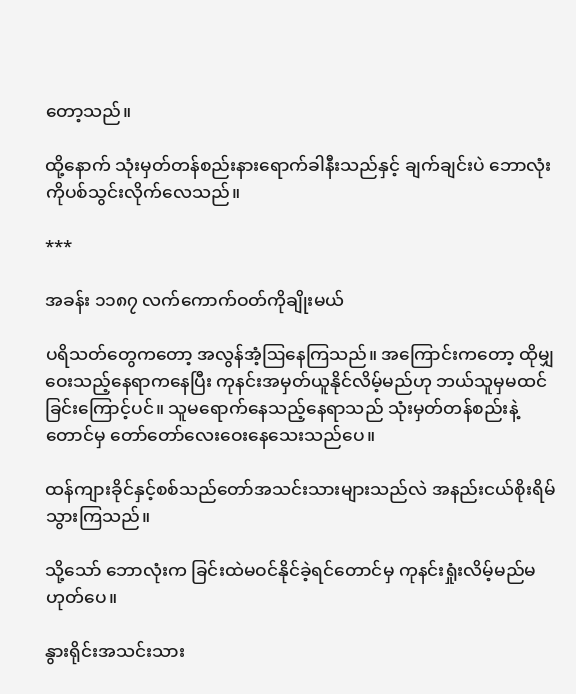တော့သည်။

ထို့နောက် သုံးမှတ်တန်စည်းနားရောက်ခါနီးသည်နှင့် ချက်ချင်းပဲ ဘောလုံးကိုပစ်သွင်းလိုက်လေသည်။

***

အခန်း ၁၁၈၇ လက်ကောက်ဝတ်ကိုချိုးမယ်

ပရိသတ်တွေကတော့ အလွန်အံ့ဩနေကြသည်။ အကြောင်းကတော့ ထိုမျှဝေးသည့်နေရာကနေပြီး ကုနင်းအမှတ်ယူနိုင်လိမ့်မည်ဟု ဘယ်သူမှမထင်ခြင်းကြောင့်ပင်။ သူမရောက်နေသည့်နေရာသည် သုံးမှတ်တန်စည်းနဲ့တောင်မှ တော်တော်လေးဝေးနေသေးသည်ပေ။

ထန်ကျားခိုင်နှင့်စစ်သည်တော်အသင်းသားများသည်လဲ အနည်းငယ်စိုးရိမ်သွားကြသည်။

သို့သော် ဘောလုံးက ခြင်းထဲမဝင်နိုင်ခဲ့ရင်တောင်မှ ကုနင်းရှုံးလိမ့်မည်မဟုတ်ပေ။

နွားရိုင်းအသင်းသား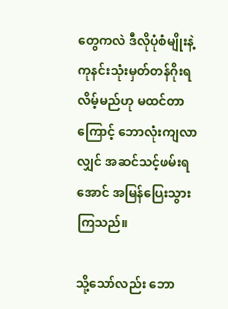တွေကလဲ ဒီလိုပုံစံမျိုးနဲ့ ကုနင်းသုံးမှတ်တန်ဂိုးရလိမ့်မည်ဟု မထင်တာကြောင့် ဘောလုံးကျလာလျှင် အဆင်သင့်ဖမ်းရအောင် အမြန်ပြေးသွားကြသည်။

သို့သော်လည်း ဘော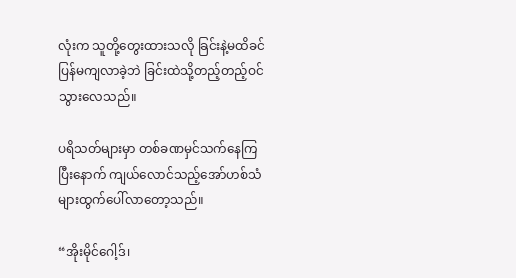လုံးက သူတို့တွေးထားသလို ခြင်းနဲ့မထိခင်ပြန်မကျလာခဲ့ဘဲ ခြင်းထဲသို့တည့်တည့်ဝင်သွားလေသည်။

ပရိသတ်များမှာ တစ်ခဏမှင်သက်နေကြပြီးနောက် ကျယ်လောင်သည့်အော်ဟစ်သံများထွက်ပေါ်လာတော့သည်။

“အိုးမိုင်ဂေါ့ဒ်၊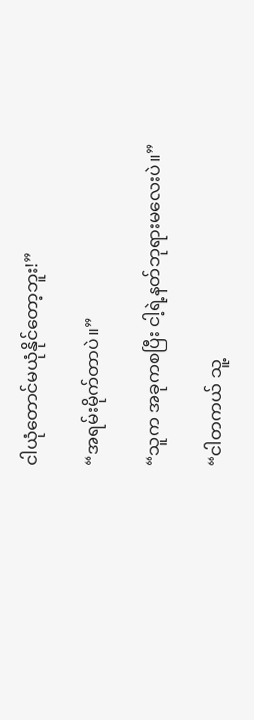ငါယုံတောင်မယုံနိုင်တော့ဘူး!”

“အရမ်းမိုက်တာပဲ။”

“သူက အခုကစပြီး ငါ့ရဲ့နတ်ဘုရားမလေးပဲ။”

“ငါတကယ် သူ့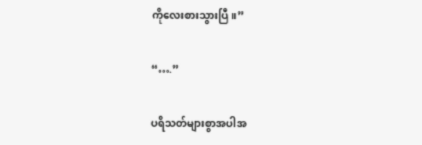ကိုလေးစားသွားပြီ။”

“….”

ပရိသတ်များစွာအပါအ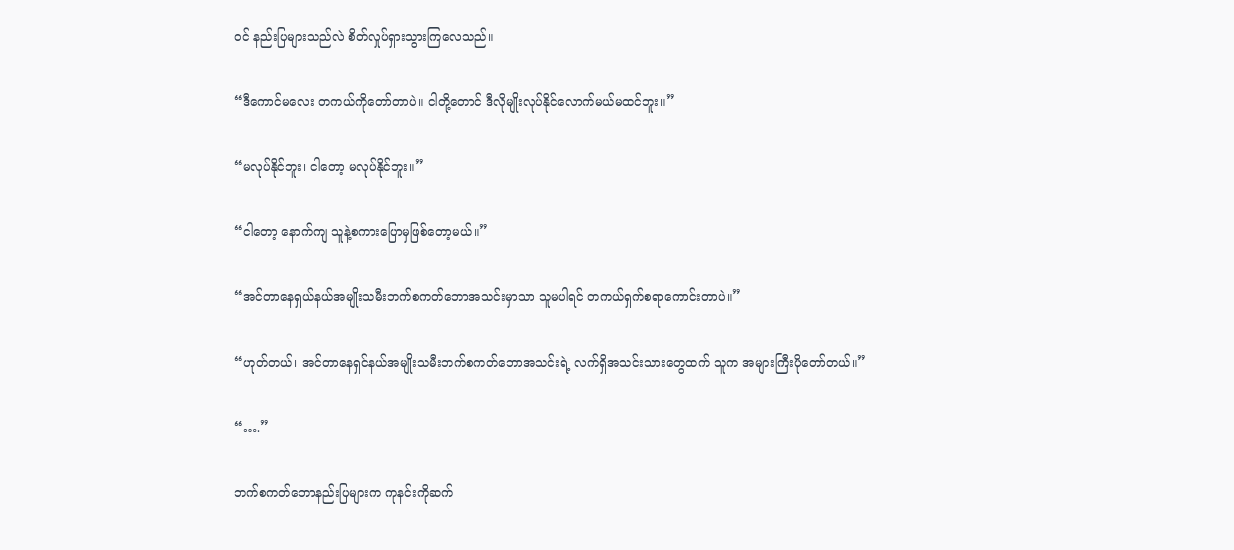ဝင် နည်းပြများသည်လဲ စိတ်လှုပ်ရှားသွားကြလေသည်။

“ဒီကောင်မလေး တကယ်ကိုတော်တာပဲ။ ငါတို့တောင် ဒီလိုမျိုးလုပ်နိုင်လောက်မယ်မထင်ဘူး။”

“မလုပ်နိုင်ဘူး၊ ငါတော့ မလုပ်နိုင်ဘူး။”

“ငါတော့ နောက်ကျ သူနဲ့စကားပြောမှဖြစ်တော့မယ်။”

“အင်တာနေရှယ်နယ်အမျိုးသမီးဘက်စကတ်ဘောအသင်းမှာသာ သူမပါရင် တကယ်ရှက်စရာကောင်းတာပဲ။”

“ဟုတ်တယ်၊ အင်တာနေရှင်နယ်အမျိုးသမီးဘက်စကတ်ဘောအသင်းရဲ့ လက်ရှိအသင်းသားတွေထက် သူက အများကြီးပိုတော်တယ်။”

“….”

ဘက်စကတ်ဘောနည်းပြများက ကုနင်းကိုဆက်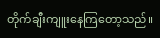တိုက်ချီးကျူးနေကြတော့သည်။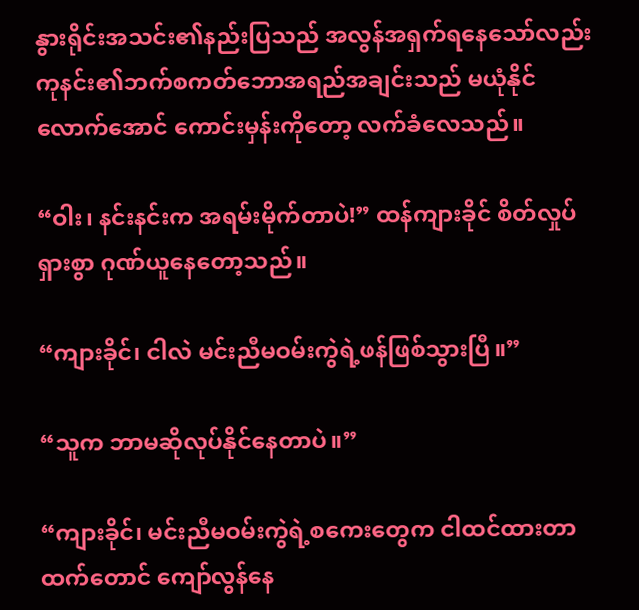နွားရိုင်းအသင်း၏နည်းပြသည် အလွန်အရှက်ရနေသော်လည်း ကုနင်း၏ဘက်စကတ်ဘောအရည်အချင်းသည် မယုံနိုင်လောက်အောင် ကောင်းမှန်းကိုတော့ လက်ခံလေသည်။

“ဝါး၊ နင်းနင်းက အရမ်းမိုက်တာပဲ!” ထန်ကျားခိုင် စိတ်လှုပ်ရှားစွာ ဂုဏ်ယူနေတော့သည်။

“ကျားခိုင်၊ ငါလဲ မင်းညီမဝမ်းကွဲရဲ့ဖန်ဖြစ်သွားပြီ။”

“သူက ဘာမဆိုလုပ်နိုင်နေတာပဲ။”

“ကျားခိုင်၊ မင်းညီမဝမ်းကွဲရဲ့စကေးတွေက ငါထင်ထားတာထက်တောင် ကျော်လွန်နေ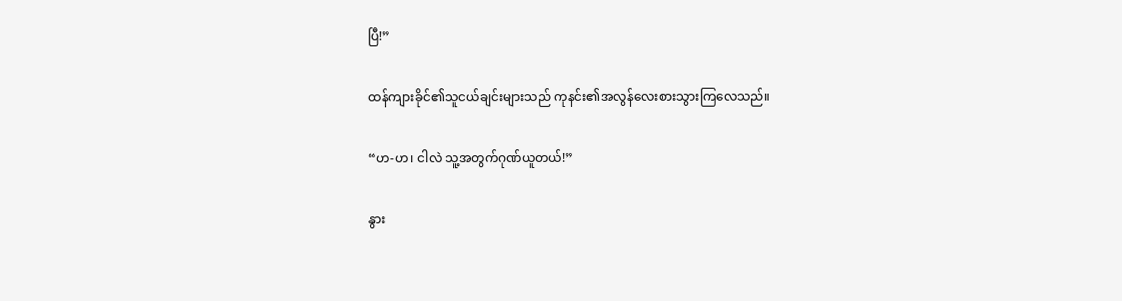ပြီ!”

ထန်ကျားခိုင်၏သူငယ်ချင်းများသည် ကုနင်း၏အလွန်လေးစားသွားကြလေသည်။

“ဟ-ဟ၊ ငါလဲ သူ့အတွက်ဂုဏ်ယူတယ်!”

နွား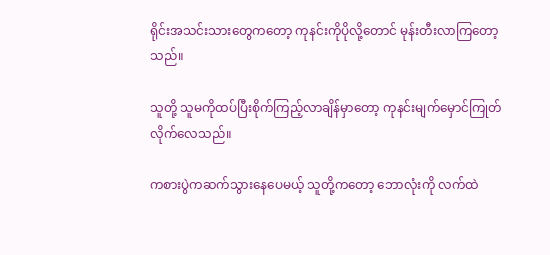ရိုင်းအသင်းသားတွေကတော့ ကုနင်းကိုပိုလို့တောင် မုန်းတီးလာကြတော့သည်။

သူတို့ သူမကိုထပ်ပြီးစိုက်ကြည့်လာချိန်မှာတော့ ကုနင်းမျက်မှောင်ကြုတ်လိုက်လေသည်။

ကစားပွဲကဆက်သွားနေပေမယ့် သူတို့ကတော့ ဘောလုံးကို လက်ထဲ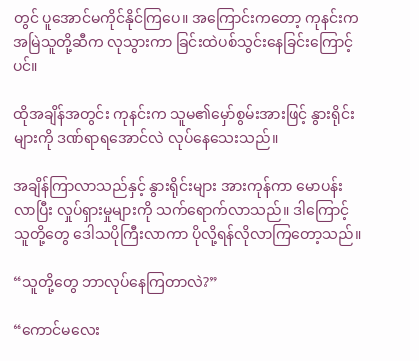တွင် ပူအောင်မကိုင်နိုင်ကြပေ။ အကြောင်းကတော့ ကုနင်းက အမြဲသူတို့ဆီက လုသွားကာ ခြင်းထဲပစ်သွင်းနေခြင်းကြောင့်ပင်။

ထိုအချိန်အတွင်း ကုနင်းက သူမ၏မှော်စွမ်းအားဖြင့် နွားရိုင်းများကို ဒဏ်ရာရအောင်လဲ လုပ်နေသေးသည်။

အချိန်ကြာလာသည်နှင့် နွားရိုင်းများ အားကုန်ကာ မောပန်းလာပြီး လှုပ်ရှားမှုများကို သက်ရောက်လာသည်။ ဒါကြောင့် သူတို့တွေ ဒေါသပိုကြီးလာကာ ပိုလို့ရန်လိုလာကြတော့သည်။

“သူတို့တွေ ဘာလုပ်နေကြတာလဲ?”

“ကောင်မလေး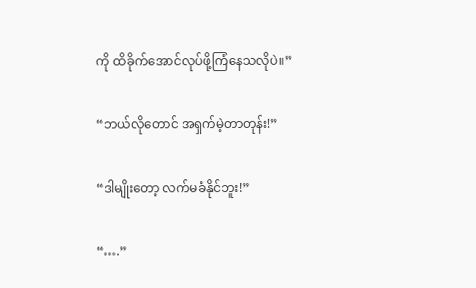ကို ထိခိုက်အောင်လုပ်ဖို့ကြံနေသလိုပဲ။”

“ဘယ်လိုတောင် အရှက်မဲ့တာတုန်း!”

“ဒါမျိုးတော့ လက်မခံနိုင်ဘူး!”

“….”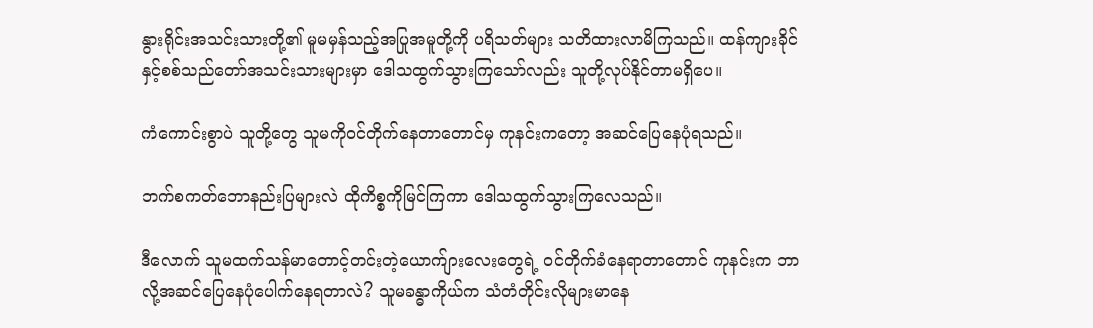နွားရိုင်းအသင်းသားတို့၏ မူမမှန်သည့်အပြုအမူတို့ကို ပရိသတ်များ သတိထားလာမိကြသည်။ ထန်ကျားခိုင်နှင့်စစ်သည်တော်အသင်းသားများမှာ ဒေါသထွက်သွားကြသော်လည်း သူတို့လုပ်နိုင်တာမရှိပေ။

ကံကောင်းစွာပဲ သူတို့တွေ သူမကိုဝင်တိုက်နေတာတောင်မှ ကုနင်းကတော့ အဆင်ပြေနေပုံရသည်။

ဘက်စကတ်ဘောနည်းပြများလဲ ထိုကိစ္စကိုမြင်ကြကာ ဒေါသထွက်သွားကြလေသည်။

ဒီလောက် သူမထက်သန်မာတောင့်တင်းတဲ့ယောက်ျားလေးတွေရဲ့ ဝင်တိုက်ခံနေရာတာတောင် ကုနင်းက ဘာလို့အဆင်ပြေနေပုံပေါက်နေရတာလဲ? သူမခန္ဓာကိုယ်က သံတံတိုင်းလိုများမာနေ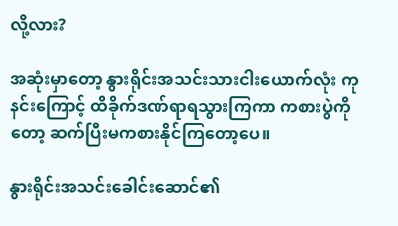လို့လား?

အဆုံးမှာတော့ နွားရိုင်းအသင်းသားငါးယောက်လုံး ကုနင်းကြောင့် ထိခိုက်ဒဏ်ရာရသွားကြကာ ကစားပွဲကိုတော့ ဆက်ပြီးမကစားနိုင်ကြတော့ပေ။

နွားရိုင်းအသင်းခေါင်းဆောင်၏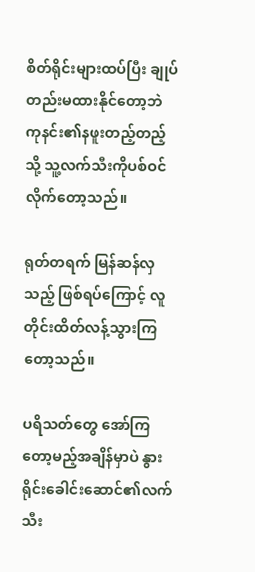စိတ်ရိုင်းများထပ်ပြီး ချုပ်တည်းမထားနိုင်တော့ဘဲ ကုနင်း၏နဖူးတည့်တည့်သို့ သူ့လက်သီးကိုပစ်ဝင်လိုက်တော့သည်။

ရုတ်တရက် မြန်ဆန်လှသည့် ဖြစ်ရပ်ကြောင့် လူတိုင်းထိတ်လန့်သွားကြတော့သည်။

ပရိသတ်တွေ အော်ကြတော့မည့်အချိန်မှာပဲ နွားရိုင်းခေါင်းဆောင်၏လက်သီး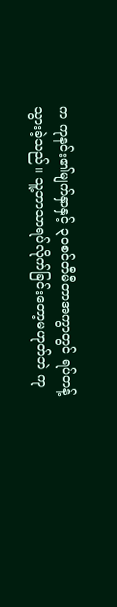က ကုနင်း၏မျက်နှာနှင့် ၃၀စင်တီမီတာအကွာတွင် ရပ်တန့်သွားခဲ့သည်။ သူ့ဘာသာရပ်လိုက်ခြင်းတော့မဟုတ်ဘဲ ကု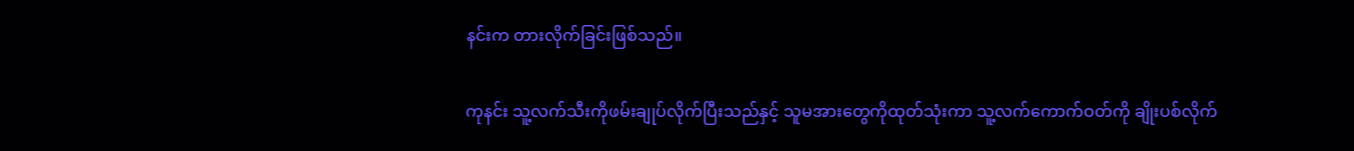နင်းက တားလိုက်ခြင်းဖြစ်သည်။

ကုနင်း သူ့လက်သီးကိုဖမ်းချုပ်လိုက်ပြီးသည်နှင့် သူမအားတွေကိုထုတ်သုံးကာ သူ့လက်ကောက်ဝတ်ကို ချိုးပစ်လိုက်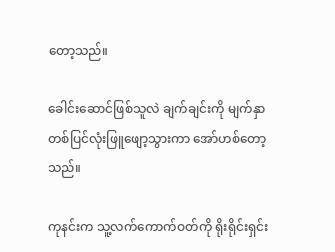တော့သည်။

ခေါင်းဆောင်ဖြစ်သူလဲ ချက်ချင်းကို မျက်နှာတစ်ပြင်လုံးဖြူဖျော့သွားကာ အော်ဟစ်တော့သည်။

ကုနင်းက သူ့လက်ကောက်ဝတ်ကို ရိုးရိုင်းရှင်း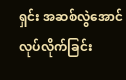ရှင်း အဆစ်လွဲအောင်လုပ်လိုက်ခြင်း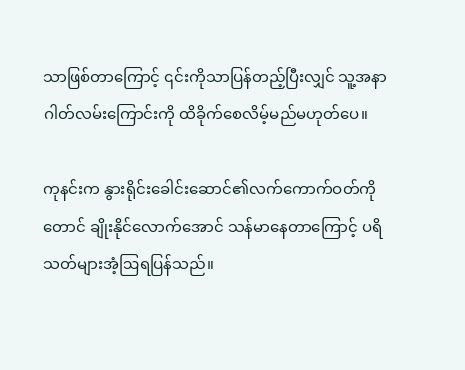သာဖြစ်တာကြောင့် ၎င်းကိုသာပြန်တည့်ပြီးလျှင် သူ့အနာဂါတ်လမ်းကြောင်းကို ထိခိုက်စေလိမ့်မည်မဟုတ်ပေ။

ကုနင်းက နွားရိုင်းခေါင်းဆောင်၏လက်ကောက်ဝတ်ကိုတောင် ချိုးနိုင်လောက်အောင် သန်မာနေတာကြောင့် ပရိသတ်များအံ့ဩရပြန်သည်။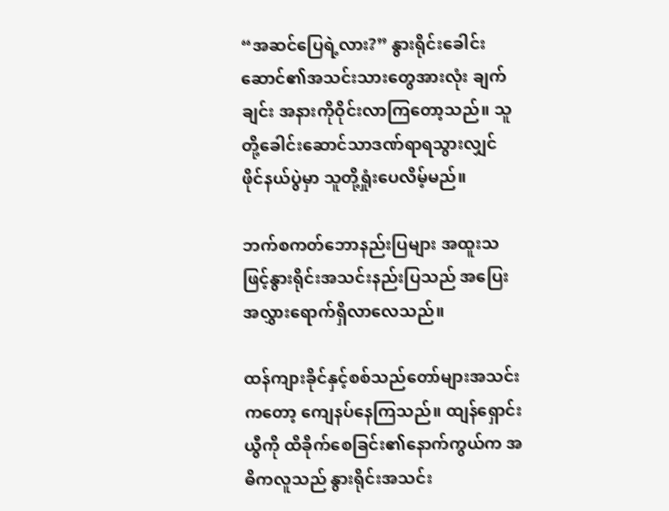“အဆင်ပြေရဲ့လား?” နွားရိုင်းခေါင်းဆောင်၏အသင်းသားတွေအားလုံး ချက်ချင်း အနားကိုဝိုင်းလာကြတော့သည်။ သူတို့ခေါင်းဆောင်သာဒဏ်ရာရသွားလျှင် ဖိုင်နယ်ပွဲမှာ သူတို့ရှုံးပေလိမ့်မည်။

ဘက်စကတ်ဘောနည်းပြများ အထူးသဖြင့်နွားရိုင်းအသင်းနည်းပြသည် အပြေးအလွှားရောက်ရှိလာလေသည်။

ထန်ကျားခိုင်နှင့်စစ်သည်တော်များအသင်းကတော့ ကျေနပ်နေကြသည်။ ထျန်ရှောင်းယွီကို ထိခိုက်စေခြင်း၏နောက်ကွယ်က အဓိကလူသည် နွားရိုင်းအသင်း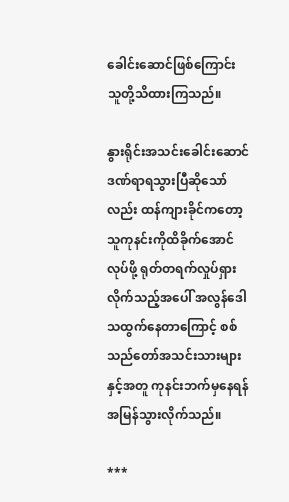ခေါင်းဆောင်ဖြစ်ကြောင်း သူတို့သိထားကြသည်။

နွားရိုင်းအသင်းခေါင်းဆောင် ဒဏ်ရာရသွားပြီဆိုသော်လည်း ထန်ကျားခိုင်ကတော့ သူကုနင်းကိုထိခိုက်အောင်လုပ်ဖို့ ရုတ်တရက်လှုပ်ရှားလိုက်သည့်အပေါ် အလွန်ဒေါသထွက်နေတာကြောင့် စစ်သည်တော်အသင်းသားများနှင့်အတူ ကုနင်းဘက်မှနေရန် အမြန်သွားလိုက်သည်။

***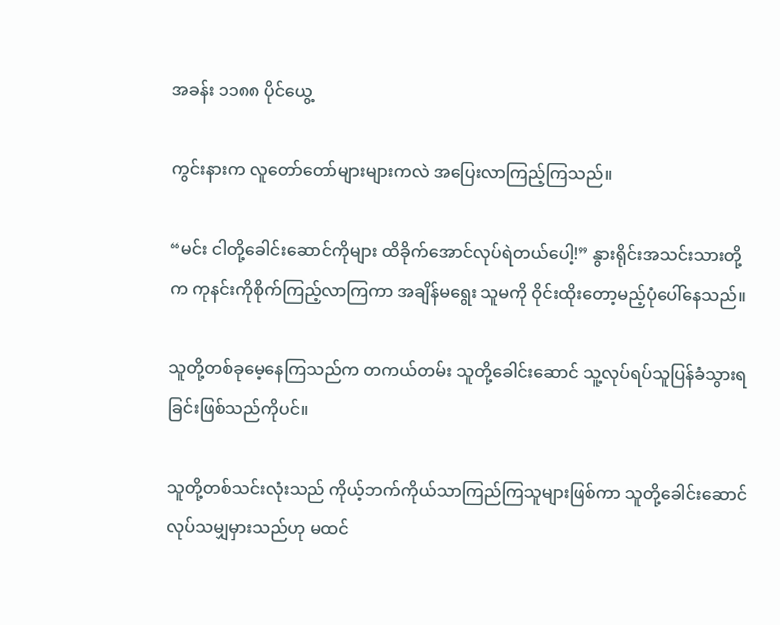အခန်း ၁၁၈၈ ပိုင်ယွေ့

ကွင်းနားက လူတော်တော်များများကလဲ အပြေးလာကြည့်ကြသည်။

“မင်း ငါတို့ခေါင်းဆောင်ကိုများ ထိခိုက်အောင်လုပ်ရဲတယ်ပေါ့!” နွားရိုင်းအသင်းသားတို့က ကုနင်းကိုစိုက်ကြည့်လာကြကာ အချိန်မရွေး သူမကို ဝိုင်းထိုးတော့မည့်ပုံပေါ်နေသည်။

သူတို့တစ်ခုမေ့နေကြသည်က တကယ်တမ်း သူတို့ခေါင်းဆောင် သူ့လုပ်ရပ်သူပြန်ခံသွားရခြင်းဖြစ်သည်ကိုပင်။

သူတို့တစ်သင်းလုံးသည် ကိုယ့်ဘက်ကိုယ်သာကြည်ကြသူများဖြစ်ကာ သူတို့ခေါင်းဆောင်လုပ်သမျှမှားသည်ဟု မထင်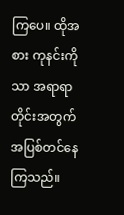ကြပေ။ ထိုအစား ကုနင်းကိုသာ အရာရာတိုင်းအတွက် အပြစ်တင်နေကြသည်။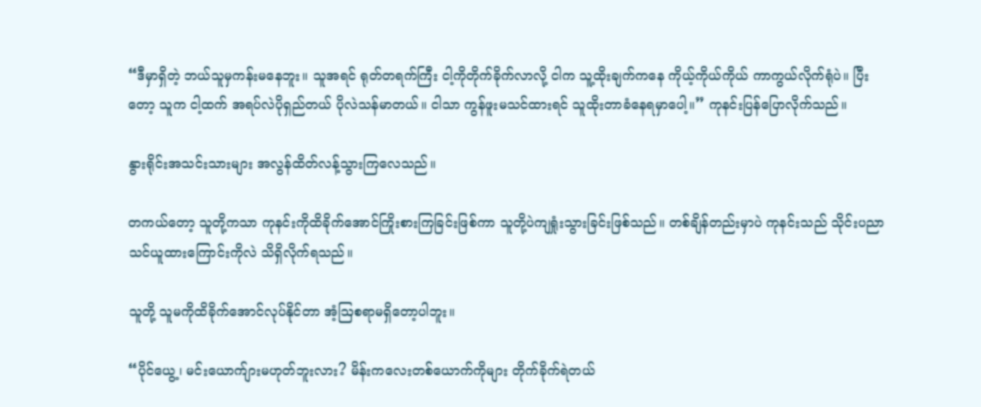“ဒီမှာရှိတဲ့ ဘယ်သူမှကန်းမနေဘူး။ သူအရင် ရုတ်တရက်ကြီး ငါ့ကိုတိုက်ခိုက်လာလို့ ငါက သူ့ထိုးချက်ကနေ ကိုယ့်ကိုယ်ကိုယ် ကာကွယ်လိုက်ရုံပဲ။ ပြီးတော့ သူက ငါ့ထက် အရပ်လဲပိုရှည်တယ် ပိုလဲသန်မာတယ်။ ငါသာ ကွန်ဖူးမသင်ထားရင် သူထိုးတာခံနေရမှာပေါ့။” ကုနင်းပြန်ပြောလိုက်သည်။

နွားရိုင်းအသင်းသားများ အလွန်ထိတ်လန့်သွားကြလေသည်။

တကယ်တော့ သူတို့ကသာ ကုနင်းကိုထိခိုက်အောင်ကြိုးစားကြခြင်းဖြစ်ကာ သူတို့ပဲကျရှုံးသွားခြင်းဖြစ်သည်။ တစ်ချိန်တည်းမှာပဲ ကုနင်းသည် သိုင်းပညာသင်ယူထားကြောင်းကိုလဲ သိရှိလိုက်ရသည်။

သူတို့ သူမကိုထိခိုက်အောင်လုပ်နိုင်တာ အံ့ဩစရာမရှိတော့ပါဘူး။

“ပိုင်ယွေ့၊ မင်းယောက်ျားမဟုတ်ဘူးလား? မိန်းကလေးတစ်ယောက်ကိုများ တိုက်ခိုက်ရဲတယ်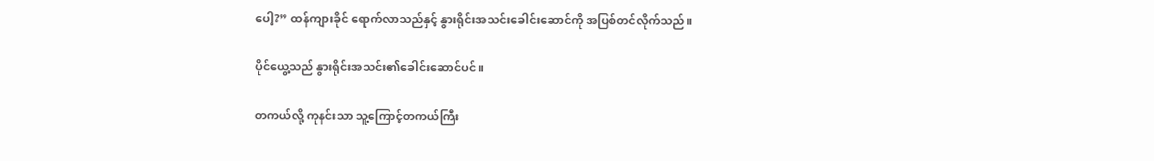ပေါ့?” ထန်ကျားခိုင် ရောက်လာသည်နှင့် နွားရိုင်းအသင်းခေါင်းဆောင်ကို အပြစ်တင်လိုက်သည်။

ပိုင်ယွေ့သည် နွားရိုင်းအသင်း၏ခေါင်းဆောင်ပင်။

တကယ်လို့ ကုနင်းသာ သူ့ကြောင့်တကယ်ကြီး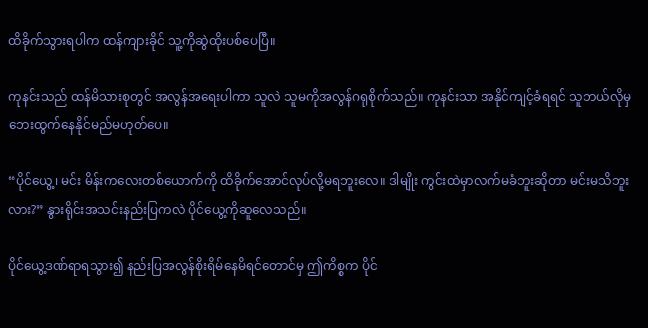ထိခိုက်သွားရပါက ထန်ကျားခိုင် သူ့ကိုဆွဲထိုးပစ်ပေပြီ။

ကုနင်းသည် ထန်မိသားစုတွင် အလွန်အရေးပါကာ သူလဲ သူမကိုအလွန်ဂရုစိုက်သည်။ ကုနင်းသာ အနိုင်ကျင့်ခံရရင် သူဘယ်လိုမှ‌ ဘေးထွက်နေနိုင်မည်မဟုတ်ပေ။

“ပိုင်ယွေ့၊ မင်း မိန်းကလေးတစ်ယောက်ကို ထိခိုက်အောင်လုပ်လို့မရဘူးလေ။ ဒါမျိုး ကွင်းထဲမှာလက်မခံဘူးဆိုတာ မင်းမသိဘူးလား?” နွားရိုင်းအသင်းနည်းပြကလဲ ပိုင်ယွေ့ကိုဆူလေသည်။

ပိုင်ယွေ့ဒဏ်ရာရသွား၍ နည်းပြအလွန်စိုးရိမ်နေမိရင်တောင်မှ ဤကိစ္စက ပိုင်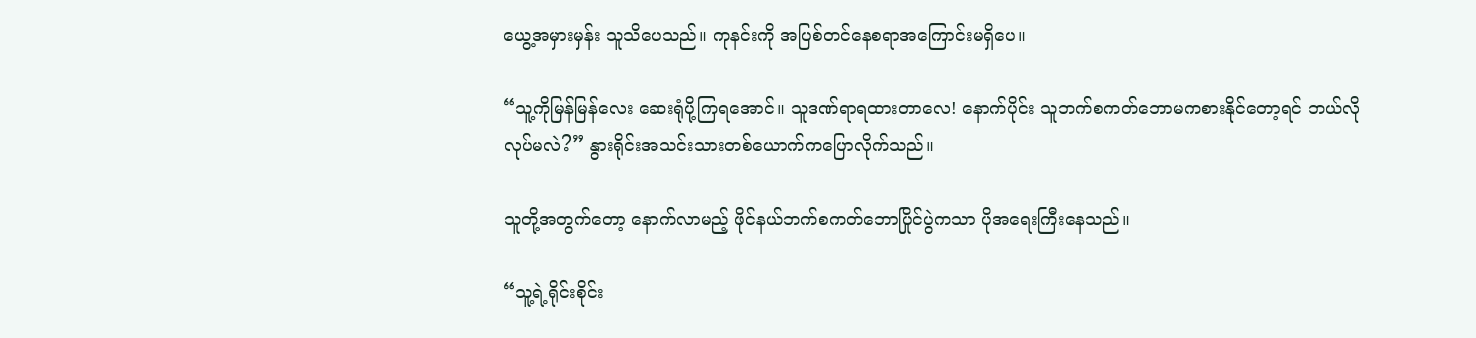ယွေ့အမှားမှန်း သူသိပေသည်။ ကုနင်းကို အပြစ်တင်နေစရာအကြောင်းမရှိပေ။

“သူ့ကိုမြန်မြန်လေး ဆေးရုံပို့ကြရအောင်။ သူဒဏ်ရာရထားတာလေ! နောက်ပိုင်း သူဘက်စကတ်ဘောမကစားနိုင်တော့ရင် ဘယ်လိုလုပ်မလဲ?” နွားရိုင်းအသင်းသားတစ်ယောက်ကပြောလိုက်သည်။

သူတို့အတွက်တော့ နောက်လာမည့် ဖိုင်နယ်ဘက်စကတ်ဘောပြိုင်ပွဲကသာ ပိုအရေးကြီးနေသည်။

“သူ့ရဲ့ရိုင်းစိုင်း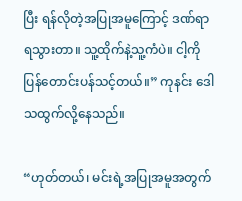ပြီး ရန်လိုတဲ့အပြုအမူကြောင့် ဒဏ်ရာရသွားတာ။ သူ့ထိုက်နဲ့သူ့ကံပဲ။ ငါ့ကို ပြန်တောင်းပန်သင့်တယ်။” ကုနင်း ဒေါသထွက်လို့နေသည်။

“ဟုတ်တယ်၊ မင်းရဲ့အပြုအမူအတွက်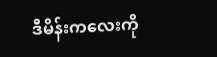ဒီမိန်းကလေးကို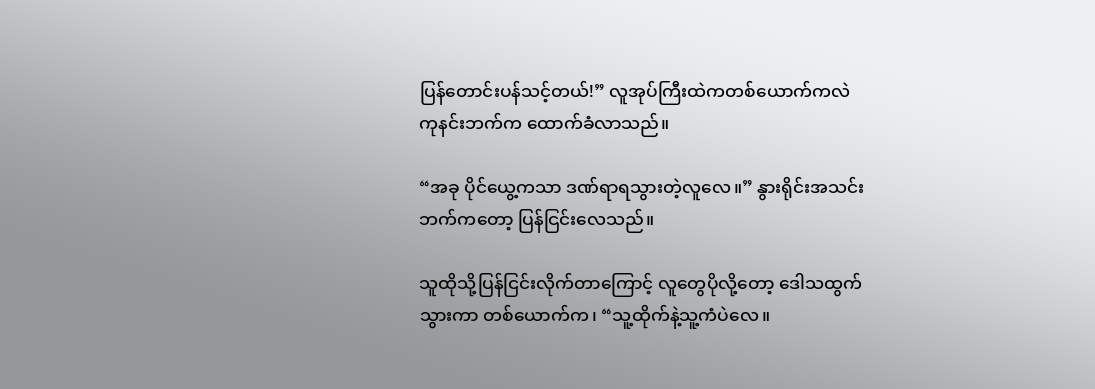ပြန်တောင်းပန်သင့်တယ်!” လူအုပ်ကြီးထဲကတစ်ယောက်ကလဲ ကုနင်းဘက်က ထောက်ခံလာသည်။

“အခု ပိုင်ယွေ့ကသာ ဒဏ်ရာရသွားတဲ့လူလေ။” နွားရိုင်းအသင်းဘက်ကတော့ ပြန်ငြင်းလေသည်။

သူထိုသို့ပြန်ငြင်းလိုက်တာကြောင့် လူတွေပိုလို့တော့ ဒေါသထွက်သွားကာ တစ်ယောက်က၊ “သူ့ထိုက်နဲ့သူ့ကံပဲလေ။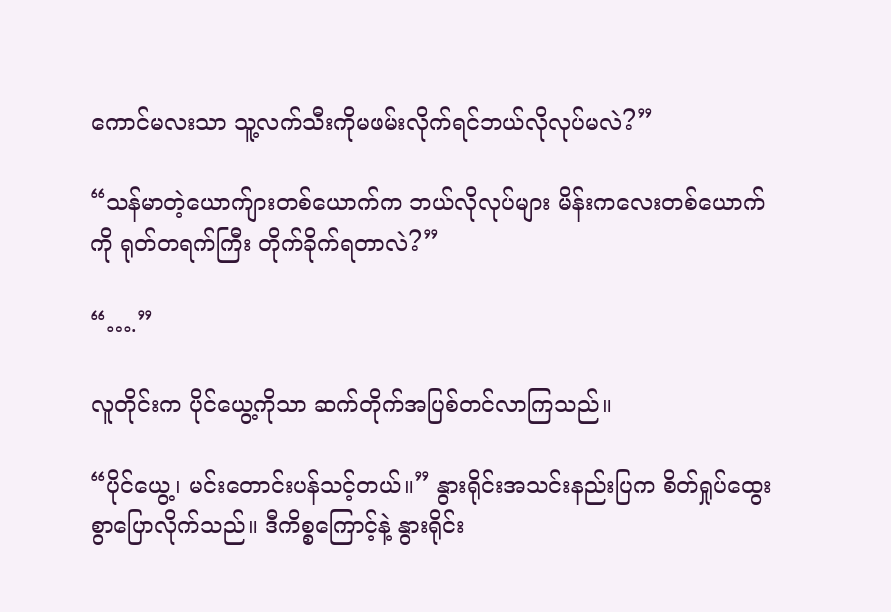ကောင်မလးသာ သူ့လက်သီးကိုမဖမ်းလိုက်ရင်ဘယ်လိုလုပ်မလဲ?”

“သန်မာတဲ့ယောက်ျားတစ်ယောက်က ဘယ်လိုလုပ်များ မိန်းကလေးတစ်ယောက်ကို ရုတ်တရက်ကြီး တိုက်ခိုက်ရတာလဲ?”

“….”

လူတိုင်းက ပိုင်ယွေ့ကိုသာ ဆက်တိုက်အပြစ်တင်လာကြသည်။

“ပိုင်ယွေ့၊ မင်းတောင်းပန်သင့်တယ်။” နွားရိုင်းအသင်းနည်းပြက စိတ်ရှုပ်ထွေးစွာပြောလိုက်သည်။ ဒီကိစ္စကြောင့်နဲ့ နွားရိုင်း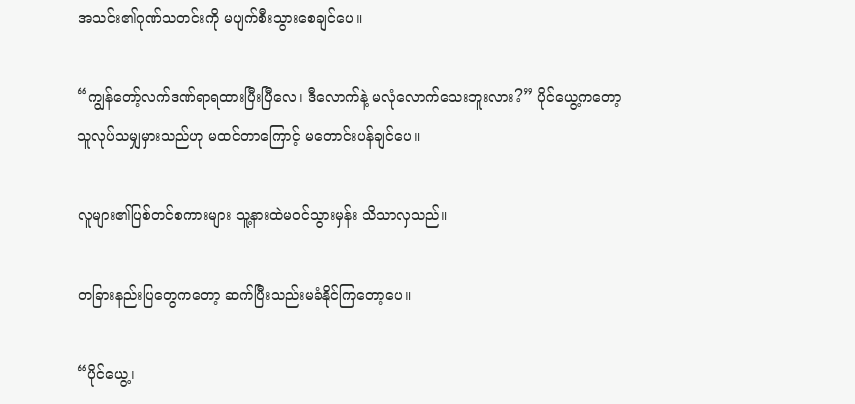အသင်း၏ဂုဏ်သတင်းကို မပျက်စီးသွားစေချင်ပေ။

“ကျွန်တော့်လက်ဒဏ်ရာရထားပြီးပြီလေ၊ ဒီလောက်နဲ့ မလုံလောက်သေးဘူးလား?” ပိုင်ယွေ့ကတော့ သူလုပ်သမျှမှားသည်ဟု မထင်တာကြောင့် မတောင်းပန်ချင်ပေ။

လူများ၏ပြစ်တင်စကားများ သူ့နားထဲမဝင်သွားမှန်း သိသာလှသည်။

တခြားနည်းပြတွေကတော့ ဆက်ပြီးသည်းမခံနိုင်ကြတော့ပေ။

“ပိုင်ယွေ့၊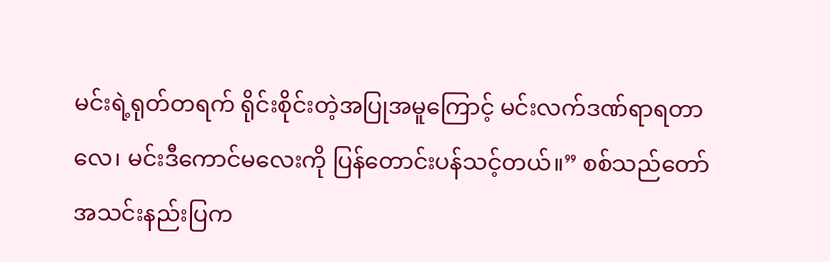မင်းရဲ့ရုတ်တရက် ရိုင်းစိုင်းတဲ့အပြုအမူကြောင့် မင်းလက်ဒဏ်ရာရတာလေ၊ မင်းဒီကောင်မလေးကို ပြန်တောင်းပန်သင့်တယ်။” စစ်သည်တော်အသင်းနည်းပြက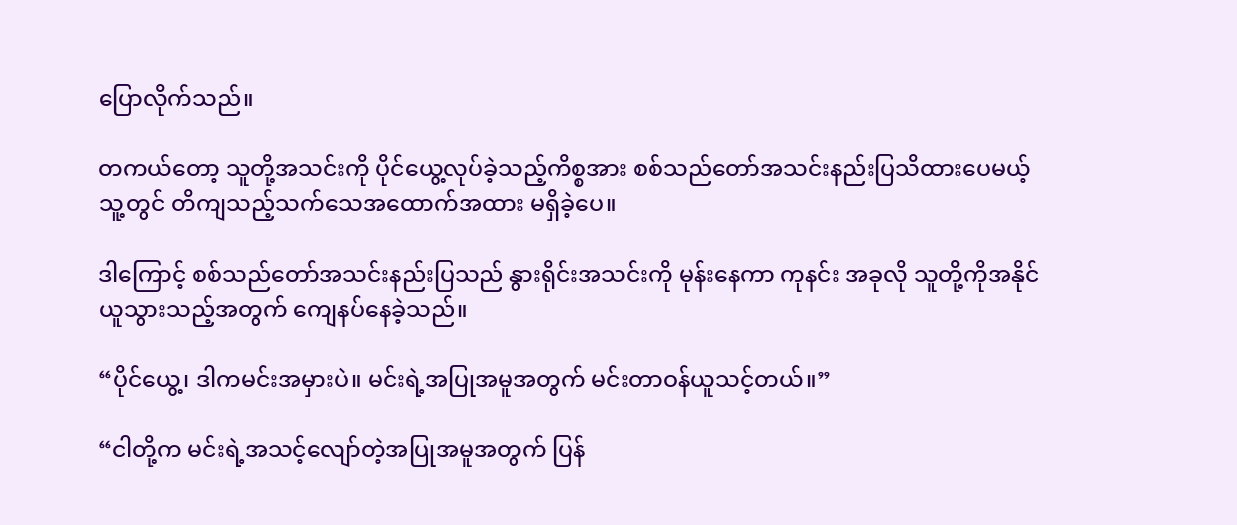ပြောလိုက်သည်။

တကယ်တော့ သူတို့အသင်းကို ပိုင်ယွေ့လုပ်ခဲ့သည့်ကိစ္စအား စစ်သည်တော်အသင်းနည်းပြသိထားပေမယ့် သူ့တွင် တိကျသည့်သက်သေအထောက်အထား မရှိခဲ့ပေ။

ဒါကြောင့် စစ်သည်တော်အသင်းနည်းပြသည် နွားရိုင်းအသင်းကို မုန်းနေကာ ကုနင်း အခုလို သူတို့ကိုအနိုင်ယူသွားသည့်အတွက် ကျေနပ်နေခဲ့သည်။

“ပိုင်ယွေ့၊ ဒါကမင်းအမှားပဲ။ မင်းရဲ့အပြုအမူအတွက် မင်းတာဝန်ယူသင့်တယ်။”

“ငါတို့က မင်းရဲ့အသင့်လျော်တဲ့အပြုအမူအတွက် ပြန်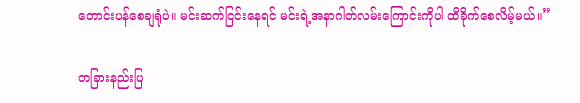တောင်းပန်စေချရုံပဲ။ မင်းဆက်ငြင်းနေရင် မင်းရဲ့အနာဂါတ်လမ်းကြောင်းကိုပါ ထိခိုက်စေလိမ့်မယ်။”

တခြားနည်းပြ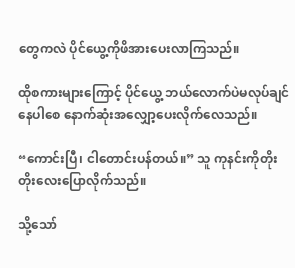တွေကလဲ ပိုင်ယွေ့ကိုဖိအားပေးလာကြသည်။

ထိုစကားများကြောင့် ပိုင်ယွေ့ ဘယ်လောက်ပဲမလုပ်ချင်နေပါစေ နောက်ဆုံးအလျှော့ပေးလိုက်လေသည်။

“ကောင်းပြီ၊ ငါတောင်းပန်တယ်။” သူ ကုနင်းကိုတိုးတိုးလေးပြောလိုက်သည်။

သို့သော်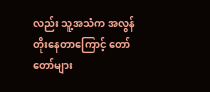လည်း သူ့အသံက အလွန်တိုးနေတာကြောင့် တော်တော်များ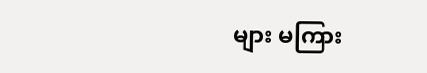များ မကြား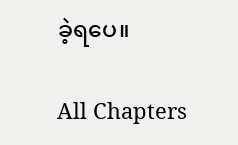ခဲ့ရပေ။

All Chapters